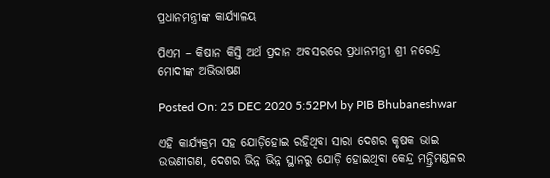ପ୍ରଧାନମନ୍ତ୍ରୀଙ୍କ କାର୍ଯ୍ୟାଳୟ

ପିଏମ – କିଷାନ କିସ୍ତି ଅର୍ଥ ପ୍ରଦାନ ଅବସରରେ ପ୍ରଧାନମନ୍ତ୍ରୀ ଶ୍ରୀ ନରେନ୍ଦ୍ର ମୋଦୀଙ୍କ ଅଭିଭାଷଣ

Posted On: 25 DEC 2020 5:52PM by PIB Bhubaneshwar

ଏହି କାର୍ଯ୍ୟକ୍ରମ ସହ ଯୋଡ଼ିହୋଇ ରହିଥିବା ସାରା ଦେଶର କୃଷକ ଭାଇ ଉଭଣୀଗଣ, ଦେଶର ଭିନ୍ନ ଭିନ୍ନ ସ୍ଥାନରୁ ଯୋଡ଼ି ହୋଇଥିବା କେନ୍ଦ୍ର ମନ୍ତ୍ରିମଣ୍ଡଳର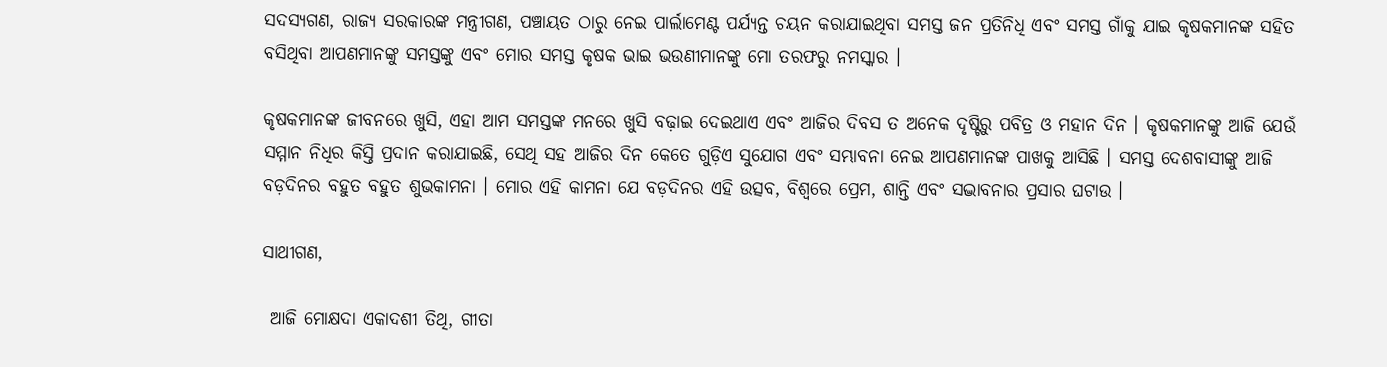ସଦସ୍ୟଗଣ, ରାଜ୍ୟ ସରକାରଙ୍କ ମନ୍ତ୍ରୀଗଣ, ପଞ୍ଚାୟତ ଠାରୁ ନେଇ ପାର୍ଲାମେଣ୍ଟ ପର୍ଯ୍ୟନ୍ତ ଚୟନ କରାଯାଇଥିବା ସମସ୍ତ ଜନ ପ୍ରତିନିଧି ଏବଂ ସମସ୍ତ ଗାଁକୁ ଯାଇ କୃଷକମାନଙ୍କ ସହିତ ବସିଥିବା ଆପଣମାନଙ୍କୁ ସମସ୍ତଙ୍କୁ ଏବଂ ମୋର ସମସ୍ତ କୃଷକ ଭାଇ ଭଉଣୀମାନଙ୍କୁ ମୋ ତରଫରୁ ନମସ୍କାର ।

କୃଷକମାନଙ୍କ ଜୀବନରେ ଖୁସି, ଏହା ଆମ ସମସ୍ତଙ୍କ ମନରେ ଖୁସି ବଢ଼ାଇ ଦେଇଥାଏ ଏବଂ ଆଜିର ଦିବସ ତ ଅନେକ ଦୃଷ୍ଟିରୁ ପବିତ୍ର ଓ ମହାନ ଦିନ । କୃଷକମାନଙ୍କୁ ଆଜି ଯେଉଁ ସମ୍ମାନ ନିଧିର କିସ୍ତି ପ୍ରଦାନ କରାଯାଇଛି, ସେଥି ସହ ଆଜିର ଦିନ କେତେ ଗୁଡ଼ିଏ ସୁଯୋଗ ଏବଂ ସମ୍ଭାବନା ନେଇ ଆପଣମାନଙ୍କ ପାଖକୁ ଆସିଛି । ସମସ୍ତ ଦେଶବାସୀଙ୍କୁ ଆଜି ବଡ଼ଦିନର ବହୁତ ବହୁତ ଶୁଭକାମନା । ମୋର ଏହି କାମନା ଯେ ବଡ଼ଦିନର ଏହି ଉତ୍ସବ, ବିଶ୍ୱରେ ପ୍ରେମ, ଶାନ୍ତି ଏବଂ ସଦ୍ଭାବନାର ପ୍ରସାର ଘଟାଉ ।

ସାଥୀଗଣ,

 ଆଜି ମୋକ୍ଷଦା ଏକାଦଶୀ ତିଥି, ଗୀତା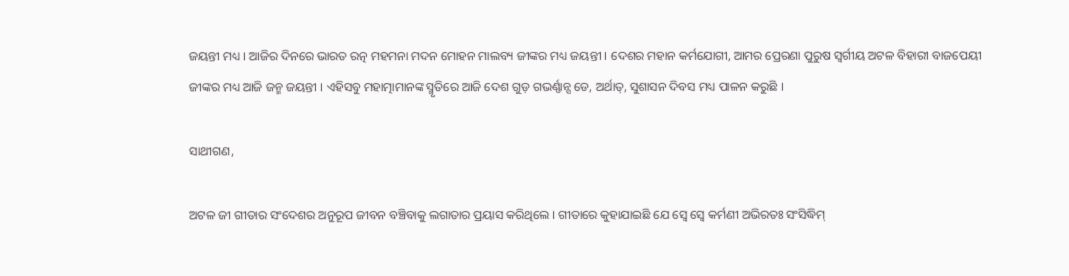ଜୟନ୍ତୀ ମଧ୍ୟ । ଆଜିର ଦିନରେ ଭାରତ ରତ୍ନ ମହମନା ମଦନ ମୋହନ ମାଲବ୍ୟ ଜୀଙ୍କର ମଧ୍ୟ ଜୟନ୍ତୀ । ଦେଶର ମହାନ କର୍ମଯୋଗୀ, ଆମର ପ୍ରେରଣା ପୁରୁଷ ସ୍ୱର୍ଗୀୟ ଅଟଳ ବିହାରୀ ବାଜପେୟୀ ଜୀଙ୍କର ମଧ୍ୟ ଆଜି ଜନ୍ମ ଜୟନ୍ତୀ । ଏହିସବୁ ମହାତ୍ମାମାନଙ୍କ ସ୍ମୃତିରେ ଆଜି ଦେଶ ଗୁଡ଼ ଗଭର୍ଣ୍ଣାନ୍ସ ଡେ, ଅର୍ଥାତ୍‍, ସୁଶାସନ ଦିବସ ମଧ୍ୟ ପାଳନ କରୁଛି ।

ସାଥୀଗଣ,

ଅଟଳ ଜୀ ଗୀତାର ସଂଦେଶର ଅନୁରୂପ ଜୀବନ ବଞ୍ଚିବାକୁ ଲଗାତାର ପ୍ରୟାସ କରିଥିଲେ । ଗୀତାରେ କୁହାଯାଇଛି ଯେ ସ୍ୱେ ସ୍ୱେ କର୍ମଣୀ ଅଭିରତଃ ସଂସିଦ୍ଧିମ୍‍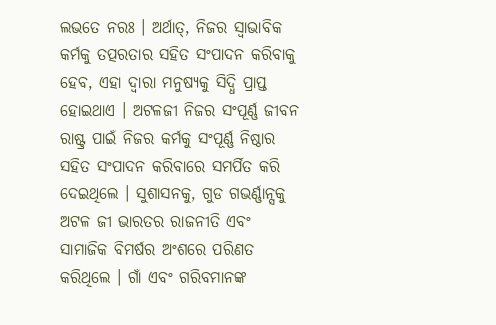ଲଭତେ ନରଃ । ଅର୍ଥାତ୍‍, ନିଜର ସ୍ୱାଭାବିକ କର୍ମକୁ ତତ୍ପରତାର ସହିତ ସଂପାଦନ କରିବାକୁ ହେବ, ଏହା ଦ୍ୱାରା ମନୁଷ୍ୟକୁ ସିଦ୍ଧି ପ୍ରାପ୍ତ ହୋଇଥାଏ । ଅଟଳଜୀ ନିଜର ସଂପୂର୍ଣ୍ଣ ଜୀବନ ରାଷ୍ଟ୍ର ପାଇଁ ନିଜର କର୍ମକୁ ସଂପୂର୍ଣ୍ଣ ନିଷ୍ଠାର ସହିତ ସଂପାଦନ କରିବାରେ ସମର୍ପିତ କରି ଦେଇଥିଲେ । ସୁଶାସନକୁ, ଗୁଡ ଗଭର୍ଣ୍ଣାନ୍ସକୁ ଅଟଳ ଜୀ ଭାରତର ରାଜନୀତି ଏବଂ ସାମାଜିକ ବିମର୍ଷର ଅଂଶରେ ପରିଣତ କରିଥିଲେ । ଗାଁ ଏବଂ ଗରିବମାନଙ୍କ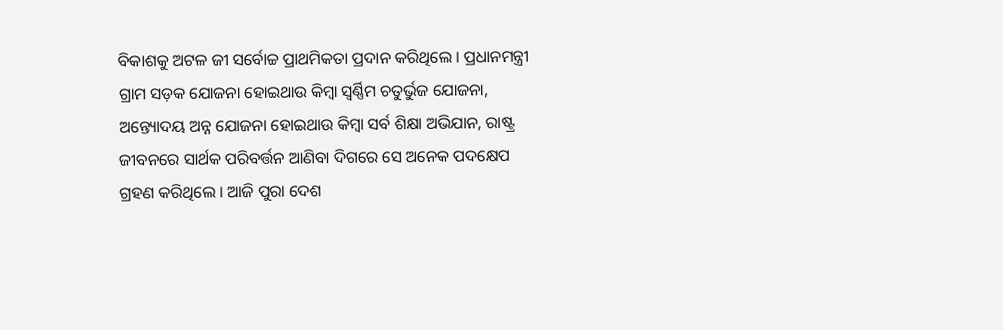ବିକାଶକୁ ଅଟଳ ଜୀ ସର୍ବୋଚ୍ଚ ପ୍ରାଥମିକତା ପ୍ରଦାନ କରିଥିଲେ । ପ୍ରଧାନମନ୍ତ୍ରୀ ଗ୍ରାମ ସଡ଼କ ଯୋଜନା ହୋଇଥାଉ କିମ୍ବା ସ୍ୱର୍ଣ୍ଣିମ ଚତୁର୍ଭୁଜ ଯୋଜନା, ଅନ୍ତ୍ୟୋଦୟ ଅନ୍ନ ଯୋଜନା ହୋଇଥାଉ କିମ୍ବା ସର୍ବ ଶିକ୍ଷା ଅଭିଯାନ, ରାଷ୍ଟ୍ର ଜୀବନରେ ସାର୍ଥକ ପରିବର୍ତ୍ତନ ଆଣିବା ଦିଗରେ ସେ ଅନେକ ପଦକ୍ଷେପ ଗ୍ରହଣ କରିଥିଲେ । ଆଜି ପୁରା ଦେଶ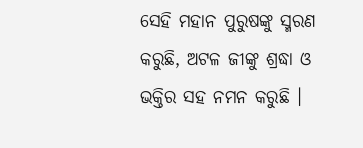ସେହି ମହାନ ପୁରୁଷଙ୍କୁ ସ୍ମରଣ କରୁଛି, ଅଟଳ ଜୀଙ୍କୁ ଶ୍ରଦ୍ଧା ଓ ଭକ୍ତିର ସହ ନମନ କରୁଛି ।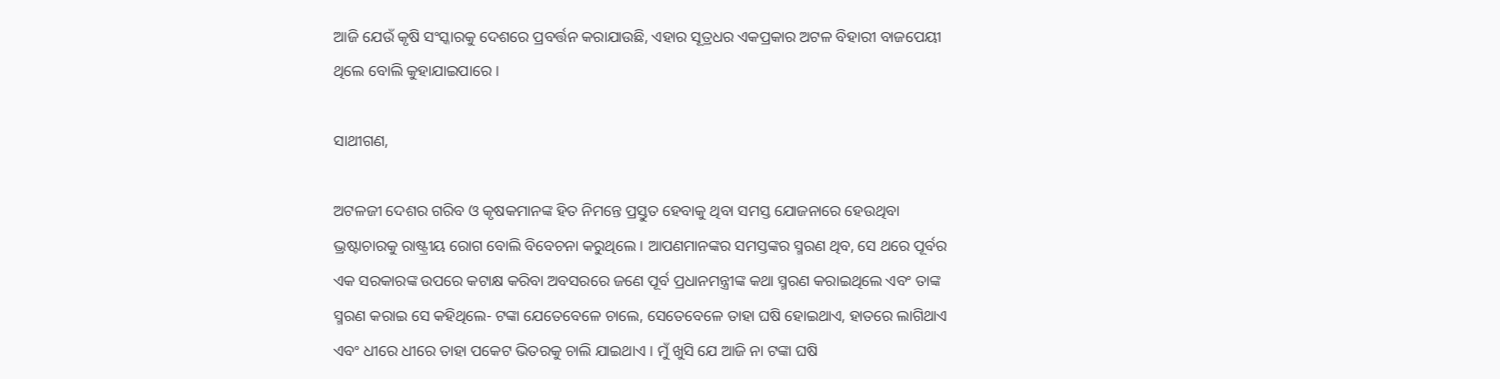ଆଜି ଯେଉଁ କୃଷି ସଂସ୍କାରକୁ ଦେଶରେ ପ୍ରବର୍ତ୍ତନ କରାଯାଉଛି, ଏହାର ସୂତ୍ରଧର ଏକପ୍ରକାର ଅଟଳ ବିହାରୀ ବାଜପେୟୀ ଥିଲେ ବୋଲି କୁହାଯାଇପାରେ ।

ସାଥୀଗଣ,

ଅଟଳଜୀ ଦେଶର ଗରିବ ଓ କୃଷକମାନଙ୍କ ହିତ ନିମନ୍ତେ ପ୍ରସ୍ତୁତ ହେବାକୁ ଥିବା ସମସ୍ତ ଯୋଜନାରେ ହେଉଥିବା ଭ୍ରଷ୍ଟାଚାରକୁ ରାଷ୍ଟ୍ରୀୟ ରୋଗ ବୋଲି ବିବେଚନା କରୁଥିଲେ । ଆପଣମାନଙ୍କର ସମସ୍ତଙ୍କର ସ୍ମରଣ ଥିବ, ସେ ଥରେ ପୂର୍ବର ଏକ ସରକାରଙ୍କ ଉପରେ କଟାକ୍ଷ କରିବା ଅବସରରେ ଜଣେ ପୂର୍ବ ପ୍ରଧାନମନ୍ତ୍ରୀଙ୍କ କଥା ସ୍ମରଣ କରାଇଥିଲେ ଏବଂ ତାଙ୍କ ସ୍ମରଣ କରାଇ ସେ କହିଥିଲେ- ଟଙ୍କା ଯେତେବେଳେ ଚାଲେ, ସେତେବେଳେ ତାହା ଘଷି ହୋଇଥାଏ, ହାତରେ ଲାଗିଥାଏ ଏବଂ ଧୀରେ ଧୀରେ ତାହା ପକେଟ ଭିତରକୁ ଚାଲି ଯାଇଥାଏ । ମୁଁ ଖୁସି ଯେ ଆଜି ନା ଟଙ୍କା ଘଷି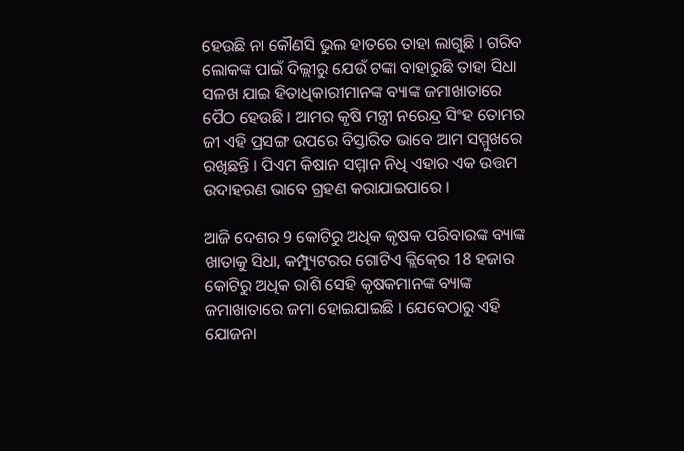ହେଉଛି ନା କୌଣସି ଭୁଲ ହାତରେ ତାହା ଲାଗୁଛି । ଗରିବ ଲୋକଙ୍କ ପାଇଁ ଦିଲ୍ଲୀରୁ ଯେଉଁ ଟଙ୍କା ବାହାରୁଛି ତାହା ସିଧା ସଳଖ ଯାଇ ହିତାଧିକାରୀମାନଙ୍କ ବ୍ୟାଙ୍କ ଜମାଖାତାରେ ପୈଠ ହେଉଛି । ଆମର କୃଷି ମନ୍ତ୍ରୀ ନରେନ୍ଦ୍ର ସିଂହ ତୋମର ଜୀ ଏହି ପ୍ରସଙ୍ଗ ଉପରେ ବିସ୍ତାରିତ ଭାବେ ଆମ ସମ୍ମୁଖରେ ରଖିଛନ୍ତି । ପିଏମ କିଷାନ ସମ୍ମାନ ନିଧି ଏହାର ଏକ ଉତ୍ତମ ଉଦାହରଣ ଭାବେ ଗ୍ରହଣ କରାଯାଇପାରେ ।

ଆଜି ଦେଶର 9 କୋଟିରୁ ଅଧିକ କୃଷକ ପରିବାରଙ୍କ ବ୍ୟାଙ୍କ ଖାତାକୁ ସିଧା, କମ୍ପ୍ୟୁଟରର ଗୋଟିଏ କ୍ଲିକ୍‍ରେ 18 ହଜାର କୋଟିରୁ ଅଧିକ ରାଶି ସେହି କୃଷକମାନଙ୍କ ବ୍ୟାଙ୍କ ଜମାଖାତାରେ ଜମା ହୋଇଯାଇଛି । ଯେବେଠାରୁ ଏହି ଯୋଜନା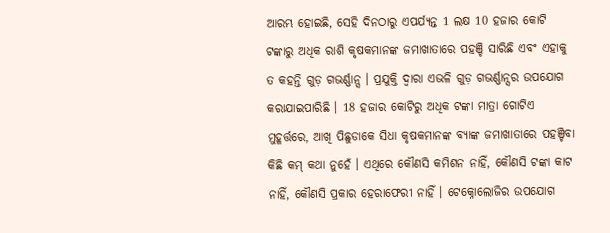ଆରମ୍ଭ ହୋଇଛି, ସେହି ଦିନଠାରୁ ଏପର୍ଯ୍ୟନ୍ତ 1 ଲକ୍ଷ 10 ହଜାର କୋଟି ଟଙ୍କାରୁ ଅଧିକ ରାଶି କୃଷକମାନଙ୍କ ଜମାଖାତାରେ ପହଞ୍ଚି ସାରିଛି ଏବଂ ଏହାକୁ ତ କହନ୍ତି ଗୁଡ଼ ଗଭର୍ଣ୍ଣାନ୍ସ । ପ୍ରଯୁକ୍ତି ଦ୍ୱାରା ଏଭଳି ଗୁଡ଼ ଗଭର୍ଣ୍ଣାନ୍ସର ଉପଯୋଗ କରାଯାଇପାରିଛି । 18 ହଜାର କୋଟିରୁ ଅଧିକ ଟଙ୍କା ମାତ୍ରା ଗୋଟିଏ ମୁହୂର୍ତ୍ତରେ, ଆଖି ପିଛୁଡାକେ ସିଧା କୃଷକମାନଙ୍କ ବ୍ୟାଙ୍କ ଜମାଖାତାରେ ପହଞ୍ଚିବା କିଛି କମ୍‍ କଥା ନୁହେଁ । ଏଥିରେ କୌଣସି କମିଶନ ନାହିଁ, କୌଣସି ଟଙ୍କା କାଟ ନାହିଁ, କୌଣସି ପ୍ରକାର ହେରାଫେରୀ ନାହିଁ । ଟେକ୍ନୋଲୋଜିର ଉପଯୋଗ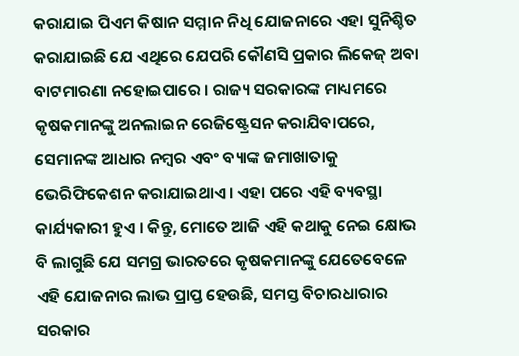କରାଯାଇ ପିଏମ କିଷାନ ସମ୍ମାନ ନିଧି ଯୋଜନାରେ ଏହା ସୁନିଶ୍ଚିତ କରାଯାଇଛି ଯେ ଏଥିରେ ଯେପରି କୌଣସି ପ୍ରକାର ଲିକେଜ୍‍ ଅବା ବାଟମାରଣା ନହୋଇପାରେ । ରାଜ୍ୟ ସରକାରଙ୍କ ମାଧ୍ୟମରେ କୃଷକମାନଙ୍କୁ ଅନଲାଇନ ରେଜିଷ୍ଟ୍ରେସନ କରାଯିବାପରେ, ସେମାନଙ୍କ ଆଧାର ନମ୍ବର ଏବଂ ବ୍ୟାଙ୍କ ଜମାଖାତାକୁ ଭେରିଫିକେଶନ କରାଯାଇଥାଏ । ଏହା ପରେ ଏହି ବ୍ୟବସ୍ଥା କାର୍ଯ୍ୟକାରୀ ହୁଏ । କିନ୍ତୁ, ମୋତେ ଆଜି ଏହି କଥାକୁ ନେଇ କ୍ଷୋଭ ବି ଲାଗୁଛି ଯେ ସମଗ୍ର ଭାରତରେ କୃଷକମାନଙ୍କୁ ଯେତେବେଳେ ଏହି ଯୋଜନାର ଲାଭ ପ୍ରାପ୍ତ ହେଉଛି, ସମସ୍ତ ବିଚାରଧାରାର ସରକାର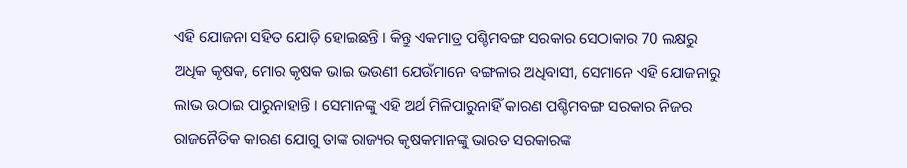ଏହି ଯୋଜନା ସହିତ ଯୋଡ଼ି ହୋଇଛନ୍ତି । କିନ୍ତୁ ଏକମାତ୍ର ପଶ୍ଚିମବଙ୍ଗ ସରକାର ସେଠାକାର 70 ଲକ୍ଷରୁ ଅଧିକ କୃଷକ, ମୋର କୃଷକ ଭାଇ ଭଉଣୀ ଯେଉଁମାନେ ବଙ୍ଗଳାର ଅଧିବାସୀ, ସେମାନେ ଏହି ଯୋଜନାରୁ ଲାଭ ଉଠାଇ ପାରୁନାହାନ୍ତି । ସେମାନଙ୍କୁ ଏହି ଅର୍ଥ ମିଳିପାରୁନାହିଁ କାରଣ ପଶ୍ଚିମବଙ୍ଗ ସରକାର ନିଜର ରାଜନୈତିକ କାରଣ ଯୋଗୁ ତାଙ୍କ ରାଜ୍ୟର କୃଷକମାନଙ୍କୁ ଭାରତ ସରକାରଙ୍କ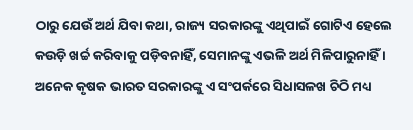ଠାରୁ ଯେଉଁ ଅର୍ଥ ଯିବା କଥା, ରାଜ୍ୟ ସରକାରଙ୍କୁ ଏଥିପାଇଁ ଗୋଟିଏ ହେଲେ କଉଡ଼ି ଖର୍ଚ୍ଚ କରିବାକୁ ପଡ଼ିବନାହିଁ, ସେମାନଙ୍କୁ ଏଭଳି ଅର୍ଥ ମିଳିପାରୁନାହିଁ । ଅନେକ କୃଷକ ଭାରତ ସରକାରଙ୍କୁ ଏ ସଂପର୍କରେ ସିଧାସଳଖ ଚିଠି ମଧ୍ୟ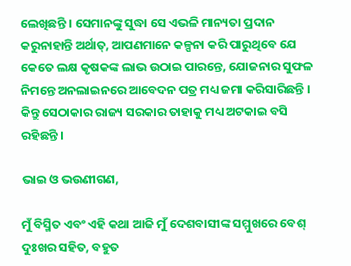ଲେଖିଛନ୍ତି । ସେମାନଙ୍କୁ ସୁଦ୍ଧା ସେ ଏଭଳି ମାନ୍ୟତା ପ୍ରଦାନ କରୁନାହାନ୍ତି ଅର୍ଥାତ୍‍, ଆପଣମାନେ କଳ୍ପନା କରି ପାରୁଥିବେ ଯେ କେତେ ଲକ୍ଷ କୃଷକଙ୍କ ଲାଭ ଉଠାଇ ପାରନ୍ତେ, ଯୋଜନାର ସୁଫଳ ନିମନ୍ତେ ଅନଲାଇନରେ ଆବେଦନ ପତ୍ର ମଧ୍ୟ ଜମା କରିସାରିଛନ୍ତି । କିନ୍ତୁ ସେଠାକାର ରାଜ୍ୟ ସରକାର ତାହାକୁ ମଧ୍ୟ ଅଟକାଇ ବସି ରହିଛନ୍ତି ।

ଭାଇ ଓ ଭଉଣୀଗଣ,

ମୁଁ ବିସ୍ମିତ ଏବଂ ଏହି କଥା ଆଜି ମୁଁ ଦେଶବାସୀଙ୍କ ସମ୍ମୁଖରେ ବେଶ୍‍ ଦୁଃଖର ସହିତ, ବହୁତ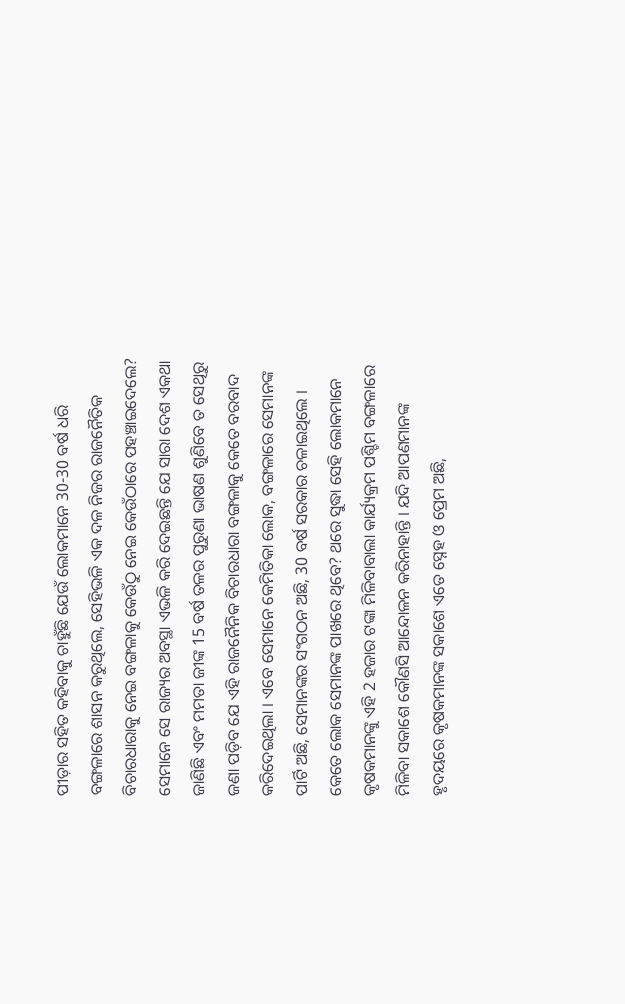ପୀଡ଼ାର ସହିତ କହିବାକୁ ଚାହୁଁଛି ଯେଉଁ ଲୋକମାନେ 30-30 ବର୍ଷ ଧରି ବଙ୍ଗଳାରେ ଶାସନ କରୁଥିଲେ, ସେହିଭଳି ଏକ ଦଳ ନିଜର ରାଜନୈତିକ ବିଚାରଧାରାକୁ ନେଇ ବଙ୍ଗଳାକୁ କେଉଁଠୁ ନେଇ କେଉଁଠାରେ ପହଞ୍ଚାଇଦେଲେ? ସେମାନେ ସେ ରାଜ୍ୟର ଅବସ୍ଥା ଏଭଳି କରି ଦେଇଛନ୍ତି ଯେ ସାରା ଦେଶ ଏକଥା ଜାଣିଛି ଏବଂ ମମତା ଜୀଙ୍କ 15 ବର୍ଷ ତଳର ପୁରୁଣା ଭାଷଣ ଶୁଣିବେ ତ ସେଥିରୁ ଜଣା ପଡ଼ିବ ଯେ ଏହି ରାଜନୈନିକ ବିଚାରଧାରା ବଙ୍ଗଳାକୁ କେତେ ବରବାଦ କରିଦେଇଥିଲା । ଏବେ ସେମାନେ କେମିତିକା ଲୋକ, ବଙ୍ଗଳାରେ ସେମାନଙ୍କ ପାର୍ଟି ଅଛି, ସେମାନଙ୍କର ସଂଗଠନ ଅଛି, 30 ବର୍ଷ ସରକାର ଚଳାଇଥିଲେ । କେତେ ଲୋକ ସେମାନଙ୍କ ପାଖରେ ଥିବେ? ଥରେ ସୁଦ୍ଧା ସେହି ଲୋକମାନେ କୃଷକମାନଙ୍କୁ ଏହି 2 ହଜାର ଟଙ୍କା ମିଳିବାବାଲା କାର୍ଯ୍ୟକ୍ରମ ପଶ୍ଚିମ ବଙ୍ଗଳାରେ ମିଳିବା ସକାଶେ କୌଣସି ଆନ୍ଦୋଳନ କରିନାହାନ୍ତି । ଯଦି ଆପଣମାନଙ୍କ ହୃଦୟରେ କୃଷକମାନଙ୍କ ସକାଶେ ଏତେ ସ୍ନେହ ଓ ପ୍ରେମ ଅଛି,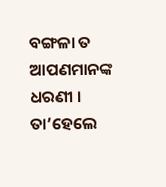ବଙ୍ଗଳା ତ ଆପଣମାନଙ୍କ ଧରଣୀ । ତା’ହେଲେ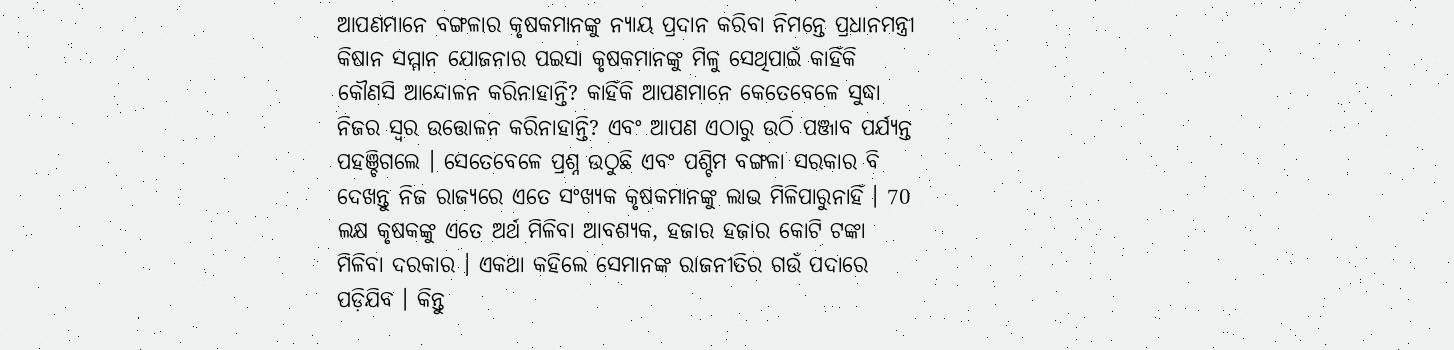ଆପଣମାନେ ବଙ୍ଗଳାର କୃଷକମାନଙ୍କୁ ନ୍ୟାୟ ପ୍ରଦାନ କରିବା ନିମନ୍ତେ ପ୍ରଧାନମନ୍ତ୍ରୀ କିଷାନ ସମ୍ମାନ ଯୋଜନାର ପଇସା କୃଷକମାନଙ୍କୁ ମିଳୁ ସେଥିପାଇଁ କାହିଁକି କୌଣସି ଆନ୍ଦୋଳନ କରିନାହାନ୍ତି? କାହିଁକି ଆପଣମାନେ କେତେବେଳେ ସୁଦ୍ଧା ନିଜର ସ୍ୱର ଉତ୍ତୋଳନ କରିନାହାନ୍ତି? ଏବଂ ଆପଣ ଏଠାରୁ ଉଠି ପଞ୍ଜାବ ପର୍ଯ୍ୟନ୍ତ ପହଞ୍ଚିଗଲେ । ସେତେବେଳେ ପ୍ରଶ୍ନ ଉଠୁଛି ଏବଂ ପଶ୍ଚିମ ବଙ୍ଗଳା ସରକାର ବି ଦେଖନ୍ତୁ ନିଜ ରାଜ୍ୟରେ ଏତେ ସଂଖ୍ୟକ କୃଷକମାନଙ୍କୁ ଲାଭ ମିଳିପାରୁନାହିଁ । 70 ଲକ୍ଷ କୃଷକଙ୍କୁ ଏତେ ଅର୍ଥ ମିଳିବା ଆବଶ୍ୟକ, ହଜାର ହଜାର କୋଟି ଟଙ୍କା ମିଳିବା ଦରକାର । ଏକଥା କହିଲେ ସେମାନଙ୍କ ରାଜନୀତିର ଗଉଁ ପଦାରେ ପଡ଼ିଯିବ । କିନ୍ତୁ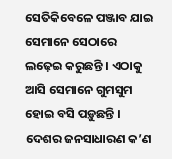ସେତିକିବେଳେ ପଞ୍ଜାବ ଯାଇ ସେମାନେ ସେଠାରେ ଲଢ଼େଇ କରୁଛନ୍ତି । ଏଠାକୁ ଆସି ସେମାନେ ଗୁମସୁମ ହୋଇ ବସି ପଡ଼ୁଛନ୍ତି । ଦେଶର ଜନସାଧାରଣ କ’ଣ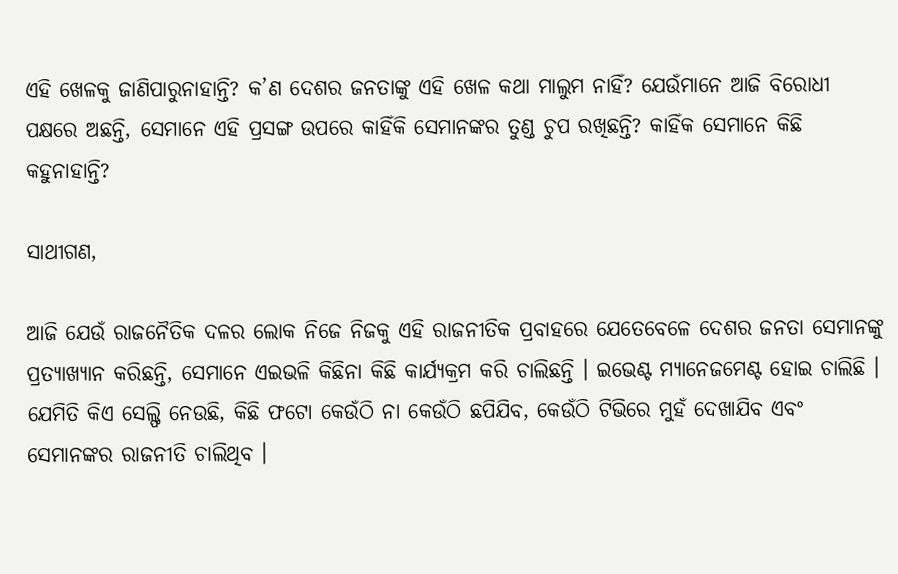ଏହି ଖେଳକୁ ଜାଣିପାରୁନାହାନ୍ତି? କ’ଣ ଦେଶର ଜନତାଙ୍କୁ ଏହି ଖେଳ କଥା ମାଲୁମ ନାହିଁ? ଯେଉଁମାନେ ଆଜି ବିରୋଧୀ ପକ୍ଷରେ ଅଛନ୍ତି, ସେମାନେ ଏହି ପ୍ରସଙ୍ଗ ଉପରେ କାହିଁକି ସେମାନଙ୍କର ତୁଣ୍ଡ ଚୁପ ରଖିଛନ୍ତି? କାହିଁକ ସେମାନେ କିଛି କହୁନାହାନ୍ତି?

ସାଥୀଗଣ,

ଆଜି ଯେଉଁ ରାଜନୈତିକ ଦଳର ଲୋକ ନିଜେ ନିଜକୁ ଏହି ରାଜନୀତିକ ପ୍ରବାହରେ ଯେତେବେଳେ ଦେଶର ଜନତା ସେମାନଙ୍କୁ ପ୍ରତ୍ୟାଖ୍ୟାନ କରିଛନ୍ତି, ସେମାନେ ଏଇଭଳି କିଛିନା କିଛି କାର୍ଯ୍ୟକ୍ରମ କରି ଚାଲିଛନ୍ତି । ଇଭେଣ୍ଟ ମ୍ୟାନେଜମେଣ୍ଟ ହୋଇ ଚାଲିଛି । ଯେମିତି କିଏ ସେଲ୍ଫି ନେଉଛି, କିଛି ଫଟୋ କେଉଁଠି ନା କେଉଁଠି ଛପିଯିବ, କେଉଁଠି ଟିଭିରେ ମୁହଁ ଦେଖାଯିବ ଏବଂ ସେମାନଙ୍କର ରାଜନୀତି ଚାଲିଥିବ ।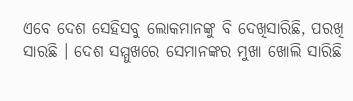ଏବେ ଦେଶ ସେହିସବୁ ଲୋକମାନଙ୍କୁ ବି ଦେଖିସାରିଛି, ପରଖି ସାରଛି । ଦେଶ ସମ୍ମୁଖରେ ସେମାନଙ୍କର ମୁଖା ଖୋଲି ସାରିଛି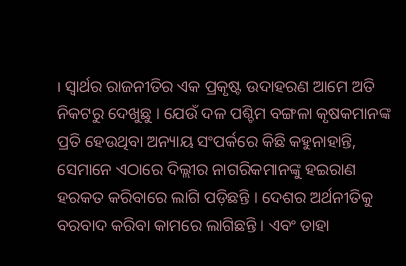। ସ୍ୱାର୍ଥର ରାଜନୀତିର ଏକ ପ୍ରକୃଷ୍ଟ ଉଦାହରଣ ଆମେ ଅତି ନିକଟରୁ ଦେଖୁଛୁ । ଯେଉଁ ଦଳ ପଶ୍ଚିମ ବଙ୍ଗଳା କୃଷକମାନଙ୍କ ପ୍ରତି ହେଉଥିବା ଅନ୍ୟାୟ ସଂପର୍କରେ କିଛି କହୁନାହାନ୍ତି, ସେମାନେ ଏଠାରେ ଦିଲ୍ଲୀର ନାଗରିକମାନଙ୍କୁ ହଇରାଣ ହରକତ କରିବାରେ ଲାଗି ପଡ଼ିଛନ୍ତି । ଦେଶର ଅର୍ଥନୀତିକୁ ବରବାଦ କରିବା କାମରେ ଲାଗିଛନ୍ତି । ଏବଂ ତାହା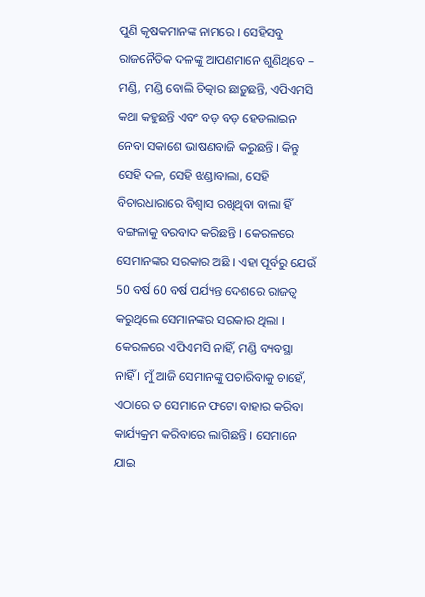ପୁଣି କୃଷକମାନଙ୍କ ନାମରେ । ସେହିସବୁ ରାଜନୈତିକ ଦଳଙ୍କୁ ଆପଣମାନେ ଶୁଣିଥିବେ – ମଣ୍ଡି, ମଣ୍ଡି ବୋଲି ଚିତ୍କାର ଛାଡ଼ୁଛନ୍ତି, ଏପିଏମସି କଥା କହୁଛନ୍ତି ଏବଂ ବଡ଼ ବଡ଼ ହେଡଲାଇନ ନେବା ସକାଶେ ଭାଷଣବାଜି କରୁଛନ୍ତି । କିନ୍ତୁ ସେହି ଦଳ, ସେହି ଝଣ୍ଡାବାଲା, ସେହି ବିଚାରଧାରାରେ ବିଶ୍ୱାସ ରଖିଥିବା ବାଲା ହିଁ ବଙ୍ଗଳାକୁ ବରବାଦ କରିଛନ୍ତି । କେରଳରେ ସେମାନଙ୍କର ସରକାର ଅଛି । ଏହା ପୂର୍ବରୁ ଯେଉଁ 50 ବର୍ଷ 60 ବର୍ଷ ପର୍ଯ୍ୟନ୍ତ ଦେଶରେ ରାଜତ୍ୱ କରୁଥିଲେ ସେମାନଙ୍କର ସରକାର ଥିଲା । କେରଳରେ ଏପିଏମସି ନାହିଁ, ମଣ୍ଡି ବ୍ୟବସ୍ଥା ନାହିଁ । ମୁଁ ଆଜି ସେମାନଙ୍କୁ ପଚାରିବାକୁ ଚାହେଁ, ଏଠାରେ ତ ସେମାନେ ଫଟୋ ବାହାର କରିବା କାର୍ଯ୍ୟକ୍ରମ କରିବାରେ ଲାଗିଛନ୍ତି । ସେମାନେ ଯାଇ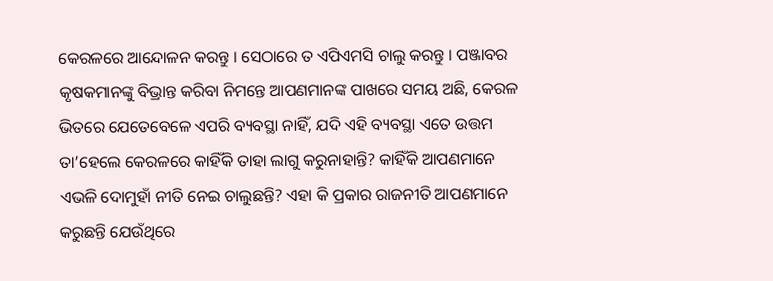କେରଳରେ ଆନ୍ଦୋଳନ କରନ୍ତୁ । ସେଠାରେ ତ ଏପିଏମସି ଚାଲୁ କରନ୍ତୁ । ପଞ୍ଜାବର କୃଷକମାନଙ୍କୁ ବିଭ୍ରାନ୍ତ କରିବା ନିମନ୍ତେ ଆପଣମାନଙ୍କ ପାଖରେ ସମୟ ଅଛି, କେରଳ ଭିତରେ ଯେତେବେଳେ ଏପରି ବ୍ୟବସ୍ଥା ନାହିଁ, ଯଦି ଏହି ବ୍ୟବସ୍ଥା ଏତେ ଉତ୍ତମ ତା’ହେଲେ କେରଳରେ କାହିଁକି ତାହା ଲାଗୁ କରୁନାହାନ୍ତି? କାହିଁକି ଆପଣମାନେ ଏଭଳି ଦୋମୁହାଁ ନୀତି ନେଇ ଚାଲୁଛନ୍ତି? ଏହା କି ପ୍ରକାର ରାଜନୀତି ଆପଣମାନେ କରୁଛନ୍ତି ଯେଉଁଥିରେ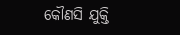କୌଣସି ଯୁକ୍ତି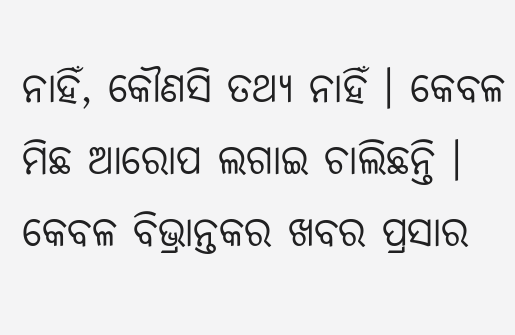ନାହିଁ, କୌଣସି ତଥ୍ୟ ନାହିଁ । କେବଳ ମିଛ ଆରୋପ ଲଗାଇ ଚାଲିଛନ୍ତି । କେବଳ ବିଭ୍ରାନ୍ତକର ଖବର ପ୍ରସାର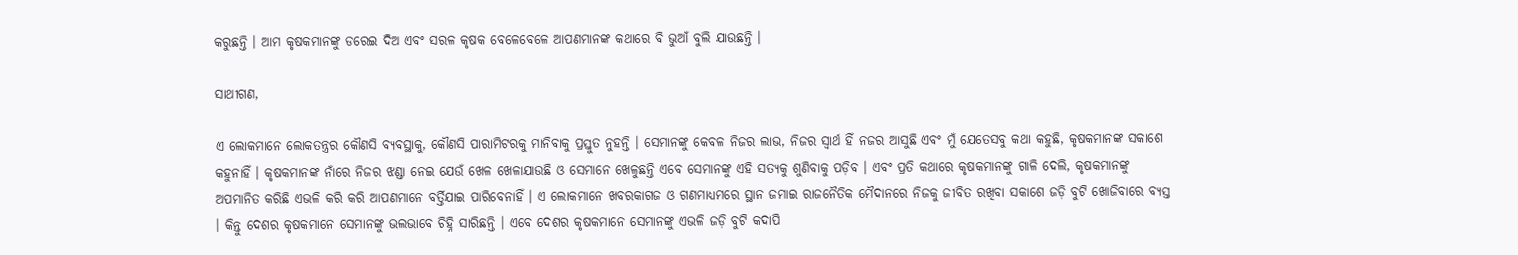କରୁଛନ୍ତି । ଆମ କୃଷକମାନଙ୍କୁ ଡରେଇ ଦିଅ ଏବଂ ସରଳ କୃଷକ ବେଳେବେଳେ ଆପଣମାନଙ୍କ କଥାରେ ବି ଭୁଆଁ ବୁଲି ଯାଉଛନ୍ତି ।

ସାଥୀଗଣ,

ଏ ଲୋକମାନେ ଲୋକତନ୍ତ୍ରର କୌଣସି ବ୍ୟବସ୍ଥାକୁ, କୌଣସି ପାରାମିଟରକୁ ମାନିବାକୁ ପ୍ରସ୍ତୁତ ନୁହନ୍ତି । ସେମାନଙ୍କୁ କେବଳ ନିଜର ଲାଭ, ନିଜର ସ୍ୱାର୍ଥ ହିଁ ନଜର ଆସୁଛି ଏବଂ ମୁଁ ଯେତେସବୁ କଥା କହୁଛି, କୃଷକମାନଙ୍କ ସକାଶେ କହୁନାହିଁ । କୃଷକମାନଙ୍କ ନାଁରେ ନିଜର ଝଣ୍ଡା ନେଇ ଯେଉଁ ଖେଳ ଖେଳାଯାଉଛି ଓ ସେମାନେ ଖେଳୁଛନ୍ତି ଏବେ ସେମାନଙ୍କୁ ଏହି ସତ୍ୟକୁ ଶୁଣିବାକୁ ପଡ଼ିବ । ଏବଂ ପ୍ରତି କଥାରେ କୃଷକମାନଙ୍କୁ ଗାଳି ଦେଲି, କୃଷକମାନଙ୍କୁ ଅପମାନିତ କରିଛି ଏଭଳି କରି କରି ଆପଣମାନେ ବର୍ତ୍ତିଯାଇ ପାରିବେନାହିଁ । ଏ ଲୋକମାନେ ଖବରକାଗଜ ଓ ଗଣମାଧ୍ୟମରେ ସ୍ଥାନ ଜମାଇ ରାଜନୈତିକ ମୈଦାନରେ ନିଜକୁ ଜୀବିତ ରଖିବା ସକାଶେ ଜଡ଼ି ବୁଟି ଖୋଜିବାରେ ବ୍ୟସ୍ତ । କିନ୍ତୁ ଦେଶର କୃଷକମାନେ ସେମାନଙ୍କୁ ଭଲଭାବେ ଚିହ୍ନି ସାରିଛନ୍ତି । ଏବେ ଦେଶର କୃଷକମାନେ ସେମାନଙ୍କୁ ଏଭଳି ଜଡ଼ି ବୁଟି କଦାପି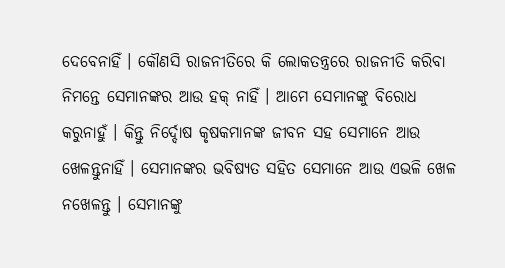ଦେବେନାହିଁ । କୌଣସି ରାଜନୀତିରେ କି ଲୋକତନ୍ତ୍ରରେ ରାଜନୀତି କରିବା ନିମନ୍ତେ ସେମାନଙ୍କର ଆଉ ହକ୍‍ ନାହିଁ । ଆମେ ସେମାନଙ୍କୁ ବିରୋଧ କରୁନାହୁଁ । କିନ୍ତୁ ନିର୍ଦ୍ଦୋଷ କୃଷକମାନଙ୍କ ଜୀବନ ସହ ସେମାନେ ଆଉ ଖେଳନ୍ତୁନାହିଁ । ସେମାନଙ୍କର ଭବିଷ୍ୟତ ସହିତ ସେମାନେ ଆଉ ଏଭଳି ଖେଳ ନଖେଳନ୍ତୁ । ସେମାନଙ୍କୁ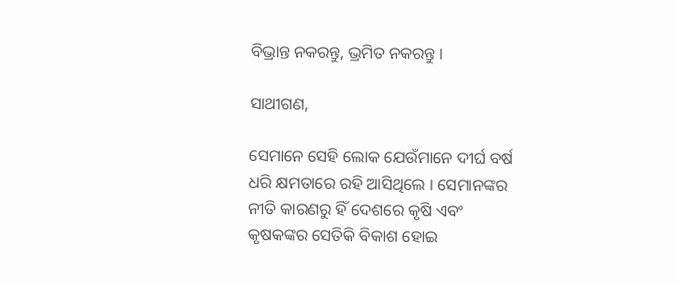ବିଭ୍ରାନ୍ତ ନକରନ୍ତୁ, ଭ୍ରମିତ ନକରନ୍ତୁ ।

ସାଥୀଗଣ,

ସେମାନେ ସେହି ଲୋକ ଯେଉଁମାନେ ଦୀର୍ଘ ବର୍ଷ ଧରି କ୍ଷମତାରେ ରହି ଆସିଥିଲେ । ସେମାନଙ୍କର ନୀତି କାରଣରୁ ହିଁ ଦେଶରେ କୃଷି ଏବଂ କୃଷକଙ୍କର ସେତିକି ବିକାଶ ହୋଇ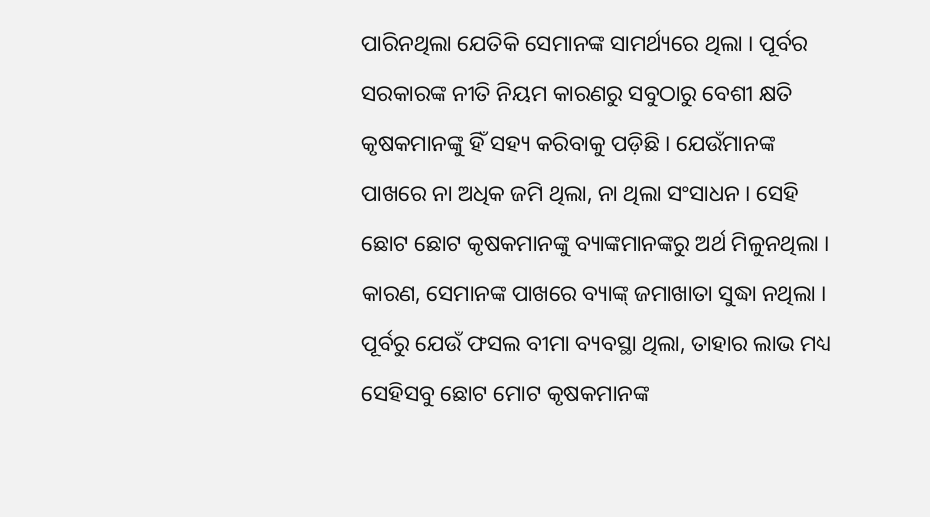ପାରିନଥିଲା ଯେତିକି ସେମାନଙ୍କ ସାମର୍ଥ୍ୟରେ ଥିଲା । ପୂର୍ବର ସରକାରଙ୍କ ନୀତି ନିୟମ କାରଣରୁ ସବୁଠାରୁ ବେଶୀ କ୍ଷତି କୃଷକମାନଙ୍କୁ ହିଁ ସହ୍ୟ କରିବାକୁ ପଡ଼ିଛି । ଯେଉଁମାନଙ୍କ ପାଖରେ ନା ଅଧିକ ଜମି ଥିଲା, ନା ଥିଲା ସଂସାଧନ । ସେହି ଛୋଟ ଛୋଟ କୃଷକମାନଙ୍କୁ ବ୍ୟାଙ୍କମାନଙ୍କରୁ ଅର୍ଥ ମିଳୁନଥିଲା । କାରଣ, ସେମାନଙ୍କ ପାଖରେ ବ୍ୟାଙ୍କ୍‍ ଜମାଖାତା ସୁଦ୍ଧା ନଥିଲା । ପୂର୍ବରୁ ଯେଉଁ ଫସଲ ବୀମା ବ୍ୟବସ୍ଥା ଥିଲା, ତାହାର ଲାଭ ମଧ୍ୟ ସେହିସବୁ ଛୋଟ ମୋଟ କୃଷକମାନଙ୍କ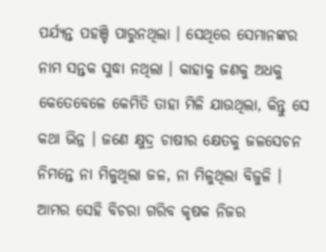ପର୍ଯ୍ୟନ୍ତ ପହଞ୍ଚି ପାରୁନଥିଲା । ସେଥିରେ ସେମାନଙ୍କର ନାମ ସନ୍ତକ ସୁଦ୍ଧା ନଥିଲା । କାହାକୁ ଜଣକୁ ଅଧକୁ କେତେବେଳେ କେମିତି ତାହା ମିଳି ଯାଉଥିଲା, କିନ୍ତୁ ସେ କଥା ଭିନ୍ନ । ଜଣେ କ୍ଷୁଦ୍ର ଚାଷୀର କ୍ଷେତକୁ ଜଳସେଚନ ନିମନ୍ତେ ନା ମିଳୁଥିଲା ଜଳ, ନା ମିଳୁଥିଲା ବିଜୁଳି । ଆମର ସେହି ବିଚରା ଗରିବ କୃଷକ ନିଜର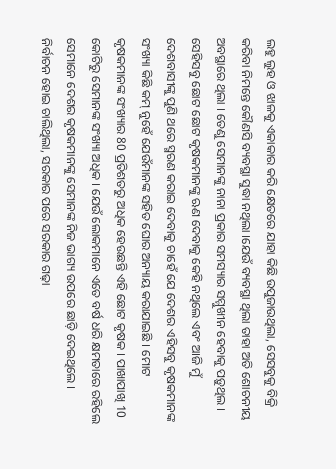ଲହୁ ଲୁହ ଓ ଝାଳକୁ ଏକାକାର କରି କ୍ଷେତରେ ଯାହା କିଛି ଉପୁଜାଉଥିଲା, ସେସବୁକୁ ବିକ୍ରି କରିବା ନିମନ୍ତେ କୌଣସି ବ୍ୟବସ୍ଥା ସୁଦ୍ଧା ନଥିଲା ।ଯେଉଁ ବ୍ୟବସ୍ଥା ଥିଲା ତାହା ଅତି ଶୋଚନୀୟ ଅବସ୍ଥାରେ ଥିଲା । ତେଣୁ ସେମାନଙ୍କୁ ନାନା ପ୍ରକାର ସମସ୍ୟାର ସମ୍ମୁଖୀନ ହେବାକୁ ପଡ଼ୁଥିଲ । ସେହିସବୁ ଛୋଟ ଛୋଟ କୃଷକମାନଙ୍କୁ ଋଣ ଦେବାକୁ କେହି ନଥିଲେ ଏବଂ ଆଜି ମୁଁ ଦେଶବାସୀଙ୍କୁ ପୁଣି ଥରେ ସ୍ମରଣ କରାଇ ଦେବାକୁ ଚାହେଁ ଯେ ଦେଶର ଏହିସବୁ କୃଷକମାନଙ୍କ ସଂଖ୍ୟା କିଛି କମ୍‍ ନୁହେଁ ଯେଉଁମାନଙ୍କ ସହିତ ଘୋର ଅନ୍ୟାୟ କରାଯାଇଛି । ମୋଟ କୃଷକମାନଙ୍କ ସଂଖ୍ୟାର 80 ପ୍ରତିଶତରୁ ଅଧିକ ହେଉଛନ୍ତି ଏହି ଛୋଟ କୃଷକ । ପାଖାପାଖି 10 କୋଟିରୁ ସେମାନଙ୍କ ସଂଖ୍ୟା ଅଧିକ । ଯେଉଁ ଲୋକମାନେ ଏତେ ବର୍ଷ ଧରି କ୍ଷମତାରେ ରହିଲେ ସେମାନେ ଦେଶର କୃଷକମାନଙ୍କୁ ସେମାନଙ୍କ ନିଜ ଭାଗ୍ୟ ଉପରେ ଛାଡ଼ି ଦେଇଥିଲେ । ନିର୍ବାଚନ ହୋଇ ଚାଲିଥିଲା, ସରକାର ପରେ ସରକାର ଗଢ଼ା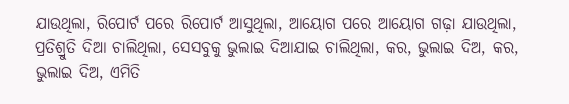ଯାଉଥିଲା, ରିପୋର୍ଟ ପରେ ରିପୋର୍ଟ ଆସୁଥିଲା, ଆୟୋଗ ପରେ ଆୟୋଗ ଗଢ଼ା ଯାଉଥିଲା, ପ୍ରତିଶ୍ରୁତି ଦିଆ ଚାଲିଥିଲା, ସେସବୁକୁ ଭୁଲାଇ ଦିଆଯାଇ ଚାଲିଥିଲା, କର, ଭୁଲାଇ ଦିଅ, କର, ଭୁଲାଇ ଦିଅ, ଏମିତି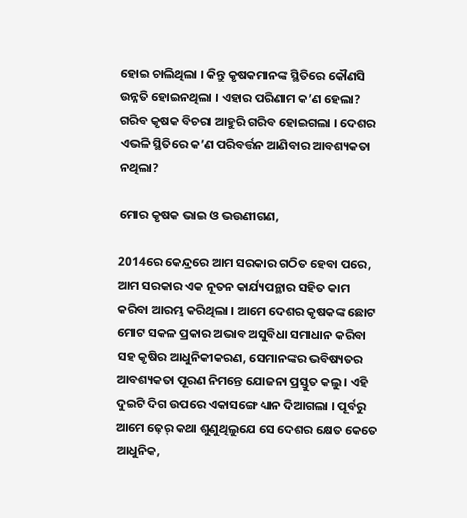ହୋଇ ଚାଲିଥିଲା । କିନ୍ତୁ କୃଷକମାନଙ୍କ ସ୍ଥିତିରେ କୌଣସି ଉନ୍ନତି ହୋଇନଥିଲା । ଏହାର ପରିଣାମ କ’ଣ ହେଲା? ଗରିବ କୃଷକ ବିଚରା ଆହୁରି ଗରିବ ହୋଇଗଲା । ଦେଶର ଏଭଳି ସ୍ଥିତିରେ କ’ଣ ପରିବର୍ତ୍ତନ ଆଣିବାର ଆବଶ୍ୟକତା ନଥିଲା?

ମୋର କୃଷକ ଭାଇ ଓ ଭଉଣୀଗଣ,

2014ରେ କେନ୍ଦ୍ରରେ ଆମ ସରକାର ଗଠିତ ହେବା ପରେ, ଆମ ସରକାର ଏକ ନୂତନ କାର୍ଯ୍ୟପନ୍ଥାର ସହିତ କାମ କରିବା ଆରମ୍ଭ କରିଥିଲା । ଆମେ ଦେଶର କୃଷକଙ୍କ ଛୋଟ ମୋଟ ସକଳ ପ୍ରକାର ଅଭାବ ଅସୁବିଧା ସମାଧାନ କରିବା ସହ କୃଷିର ଆଧୁନିକୀକରଣ, ସେମାନଙ୍କର ଭବିଷ୍ୟତର ଆବଶ୍ୟକତା ପୂରଣ ନିମନ୍ତେ ଯୋଜନା ପ୍ରସ୍ତୁତ କଲୁ । ଏହି ଦୁଇଟି ଦିଗ ଉପରେ ଏକାସଙ୍ଗେ ଧ୍ୟାନ ଦିଆଗଲା । ପୂର୍ବରୁ ଆମେ ଢ଼େର୍‍ କଥା ଶୁଣୁଥିଲୁଯେ ସେ ଦେଶର କ୍ଷେତ କେତେ ଆଧୁନିକ,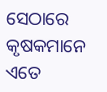ସେଠାରେ କୃଷକମାନେ ଏତେ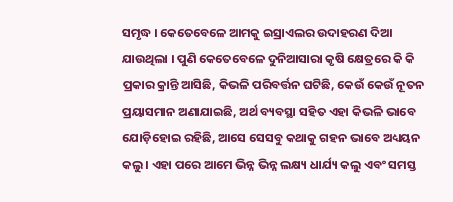ସମୃଦ୍ଧ । କେତେବେଳେ ଆମକୁ ଇସ୍ରାଏଲର ଉଦାହରଣ ଦିଆ ଯାଉଥିଲା । ପୁଣି କେତେବେଳେ ଦୁନିଆସାରା କୃଷି କ୍ଷେତ୍ରରେ କି କି ପ୍ରକାର କ୍ରାନ୍ତି ଆସିଛି, କିଭଳି ପରିବର୍ତ୍ତନ ଘଟିଛି, କେଉଁ କେଉଁ ନୂତନ ପ୍ରୟାସମାନ ଅଣାଯାଇଛି, ଅର୍ଥ ବ୍ୟବସ୍ଥା ସହିତ ଏହା କିଭଳି ଭାବେ ଯୋଡ଼ିହୋଇ ରହିଛି, ଆସେ ସେସବୁ କଥାକୁ ଗହନ ଭାବେ ଅଧ୍ୟୟନ କଲୁ । ଏହା ପରେ ଆମେ ଭିନ୍ନ ଭିନ୍ନ ଲକ୍ଷ୍ୟ ଧାର୍ଯ୍ୟ କଲୁ ଏବଂ ସମସ୍ତ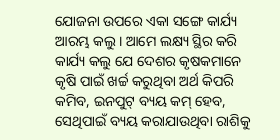ଯୋଜନା ଉପରେ ଏକା ସଙ୍ଗେ କାର୍ଯ୍ୟ ଆରମ୍ଭ କଲୁ । ଆମେ ଲକ୍ଷ୍ୟ ସ୍ଥିର କରି କାର୍ଯ୍ୟ କଲୁ ଯେ ଦେଶର କୃଷକମାନେ କୃଷି ପାଇଁ ଖର୍ଚ୍ଚ କରୁଥିବା ଅର୍ଥ କିପରି କମିବ, ଇନପୁଟ୍‍ ବ୍ୟୟ କମ୍‍ ହେବ, ସେଥିପାଇଁ ବ୍ୟୟ କରାଯାଉଥିବା ରାଶିକୁ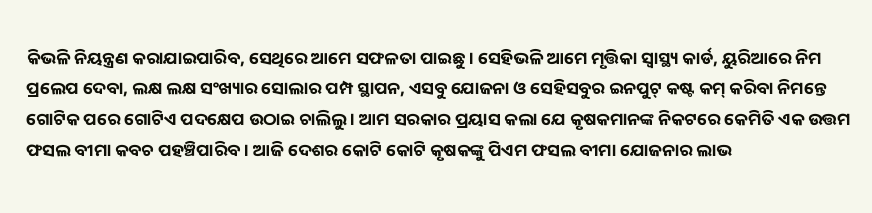କିଭଳି ନିୟନ୍ତ୍ରଣ କରାଯାଇପାରିବ, ସେଥିରେ ଆମେ ସଫଳତା ପାଇଛୁ । ସେହିଭଳି ଆମେ ମୃତ୍ତିକା ସ୍ୱାସ୍ଥ୍ୟ କାର୍ଡ, ୟୁରିଆରେ ନିମ ପ୍ରଲେପ ଦେବା, ଲକ୍ଷ ଲକ୍ଷ ସଂଖ୍ୟାର ସୋଲାର ପମ୍ପ ସ୍ଥାପନ, ଏସବୁ ଯୋଜନା ଓ ସେହିସବୁର ଇନପୁଟ୍‍ କଷ୍ଟ କମ୍‍ କରିବା ନିମନ୍ତେ ଗୋଟିକ ପରେ ଗୋଟିଏ ପଦକ୍ଷେପ ଉଠାଇ ଚାଲିଲୁ । ଆମ ସରକାର ପ୍ରୟାସ କଲା ଯେ କୃଷକମାନଙ୍କ ନିକଟରେ କେମିତି ଏକ ଉତ୍ତମ ଫସଲ ବୀମା କବଚ ପହଞ୍ଚିପାରିବ । ଆଜି ଦେଶର କୋଟି କୋଟି କୃଷକଙ୍କୁ ପିଏମ ଫସଲ ବୀମା ଯୋଜନାର ଲାଭ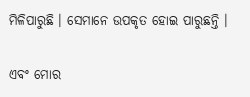ମିଳିପାରୁଛି । ସେମାନେ ଉପକୃତ ହୋଇ ପାରୁଛନ୍ତି ।

ଏବଂ ମୋର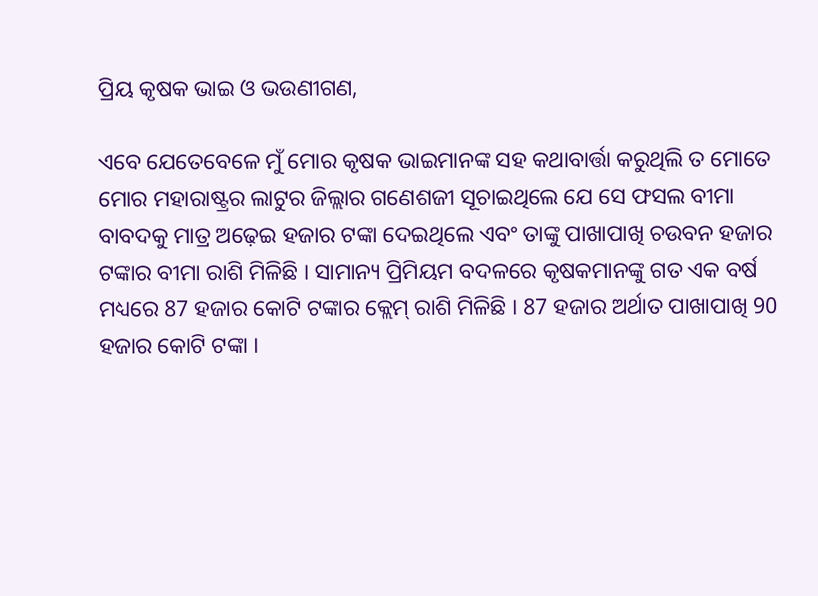ପ୍ରିୟ କୃଷକ ଭାଇ ଓ ଭଉଣୀଗଣ,

ଏବେ ଯେତେବେଳେ ମୁଁ ମୋର କୃଷକ ଭାଇମାନଙ୍କ ସହ କଥାବାର୍ତ୍ତା କରୁଥିଲି ତ ମୋତେ ମୋର ମହାରାଷ୍ଟ୍ରର ଲାଟୁର ଜିଲ୍ଲାର ଗଣେଶଜୀ ସୂଚାଇଥିଲେ ଯେ ସେ ଫସଲ ବୀମା ବାବଦକୁ ମାତ୍ର ଅଢ଼େଇ ହଜାର ଟଙ୍କା ଦେଇଥିଲେ ଏବଂ ତାଙ୍କୁ ପାଖାପାଖି ଚଉବନ ହଜାର ଟଙ୍କାର ବୀମା ରାଶି ମିଳିଛି । ସାମାନ୍ୟ ପ୍ରିମିୟମ ବଦଳରେ କୃଷକମାନଙ୍କୁ ଗତ ଏକ ବର୍ଷ ମଧ୍ୟରେ 87 ହଜାର କୋଟି ଟଙ୍କାର କ୍ଲେମ୍‍ ରାଶି ମିଳିଛି । 87 ହଜାର ଅର୍ଥାତ ପାଖାପାଖି 90 ହଜାର କୋଟି ଟଙ୍କା ।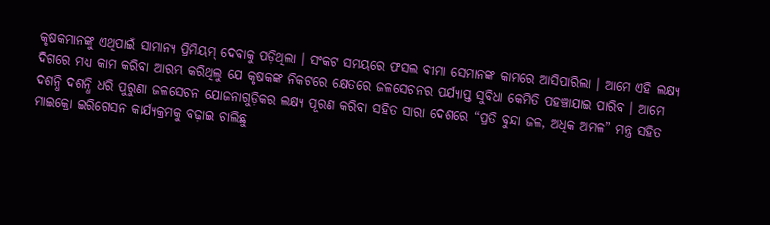କୃଷକମାନଙ୍କୁ ଏଥିପାଇଁ ସାମାନ୍ୟ ପ୍ରିମିୟମ୍‍ ଦେବାକୁ ପଡ଼ିଥିଲା । ସଂକଟ ସମୟରେ ଫସଲ ବୀମା ସେମାନଙ୍କ କାମରେ ଆସିପାରିଲା । ଆମେ ଏହି ଲକ୍ଷ୍ୟ ଦିଗରେ ମଧ୍ୟ କାମ କରିବା ଆରମ୍ଭ କରିଥିଲୁ ଯେ କୃଷକଙ୍କ ନିକଟରେ କ୍ଷେତରେ ଜଳସେଚନର ପର୍ଯ୍ୟାପ୍ତ ସୁବିଧା କେମିତି ପହଞ୍ଚାଯାଇ ପାରିବ । ଆମେ ଦଶନ୍ଧି ଦଶନ୍ଧି ଧରି ପୁରୁଣା ଜଳସେଚନ ଯୋଜନାଗୁଡ଼ିକର ଲକ୍ଷ୍ୟ ପୂରଣ କରିବା ସହିତ ସାରା ଦେଶରେ “ପ୍ରତି ବୁନ୍ଦା ଜଳ, ଅଧିକ ଅମଳ” ମନ୍ତ୍ର ସହିତ ମାଇକ୍ରୋ ଇରିଗେସନ କାର୍ଯ୍ୟକ୍ରମକୁ ବଢ଼ାଇ ଚାଲିଛୁ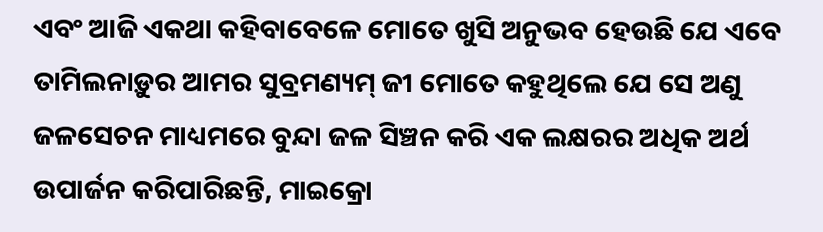ଏବଂ ଆଜି ଏକଥା କହିବାବେଳେ ମୋତେ ଖୁସି ଅନୁଭବ ହେଉଛି ଯେ ଏବେ ତାମିଲନାଡ଼ୁର ଆମର ସୁବ୍ରମଣ୍ୟମ୍‍ ଜୀ ମୋତେ କହୁଥିଲେ ଯେ ସେ ଅଣୁ ଜଳସେଚନ ମାଧ୍ୟମରେ ବୁନ୍ଦା ଜଳ ସିଞ୍ଚନ କରି ଏକ ଲକ୍ଷରର ଅଧିକ ଅର୍ଥ ଉପାର୍ଜନ କରିପାରିଛନ୍ତି, ମାଇକ୍ରୋ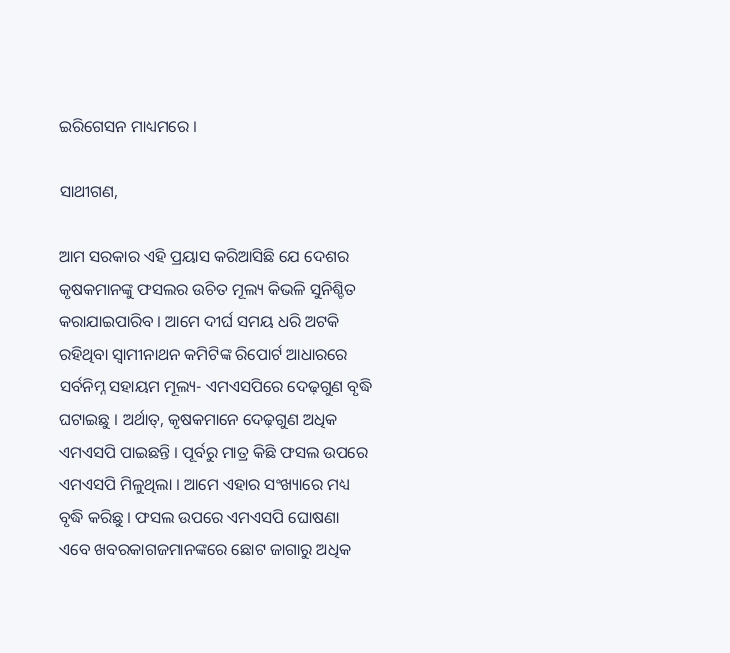ଇରିଗେସନ ମାଧ୍ୟମରେ ।

ସାଥୀଗଣ,

ଆମ ସରକାର ଏହି ପ୍ରୟାସ କରିଆସିଛି ଯେ ଦେଶର କୃଷକମାନଙ୍କୁ ଫସଲର ଉଚିତ ମୂଲ୍ୟ କିଭଳି ସୁନିଶ୍ଚିତ କରାଯାଇପାରିବ । ଆମେ ଦୀର୍ଘ ସମୟ ଧରି ଅଟକି ରହିଥିବା ସ୍ୱାମୀନାଥନ କମିଟିଙ୍କ ରିପୋର୍ଟ ଆଧାରରେ ସର୍ବନିମ୍ନ ସହାୟମ ମୂଲ୍ୟ- ଏମଏସପିରେ ଦେଢ଼ଗୁଣ ବୃଦ୍ଧି ଘଟାଇଛୁ । ଅର୍ଥାତ୍‍, କୃଷକମାନେ ଦେଢ଼ଗୁଣ ଅଧିକ ଏମଏସପି ପାଇଛନ୍ତି । ପୂର୍ବରୁ ମାତ୍ର କିଛି ଫସଲ ଉପରେ ଏମଏସପି ମିଳୁଥିଲା । ଆମେ ଏହାର ସଂଖ୍ୟାରେ ମଧ୍ୟ ବୃଦ୍ଧି କରିଛୁ । ଫସଲ ଉପରେ ଏମଏସପି ଘୋଷଣା ଏବେ ଖବରକାଗଜମାନଙ୍କରେ ଛୋଟ ଜାଗାରୁ ଅଧିକ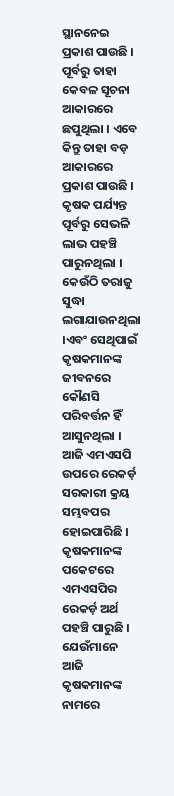ସ୍ଥାନନେଇ ପ୍ରକାଶ ପାଉଛି । ପୂର୍ବରୁ ତାହା କେବଳ ସୂଚନା ଆକାରରେ ଛପୁଥିଲା । ଏବେ କିନ୍ତୁ ତାହା ବଡ଼ ଆକାରରେ ପ୍ରକାଶ ପାଉଛି । କୃଷକ ପର୍ଯ୍ୟନ୍ତ ପୂର୍ବରୁ ସେଭଳି ଲାଭ ପହଞ୍ଚି ପାରୁନଥିଲା । କେଉଁଠି ତରାଜୁ ସୁଦ୍ଧା ଲଗାଯାଉନଥିଲା ।ଏବଂ ସେଥିପାଇଁ କୃଷକମାନଙ୍କ ଜୀବନରେ କୌଣସି ପରିବର୍ତ୍ତନ ହିଁ ଆସୁନଥିଲା । ଆଜି ଏମଏସପି ଉପରେ ରେକର୍ଡ଼ ସରକାରୀ କ୍ରୟ ସମ୍ଭବପର ହୋଇପାରିଛି । କୃଷକମାନଙ୍କ ପକେଟରେ ଏମଏସପିର ରେକର୍ଡ଼ ଅର୍ଥ ପହଞ୍ଚି ପାରୁଛି । ଯେଉଁମାନେ ଆଜି କୃଷକମାନଙ୍କ ନାମରେ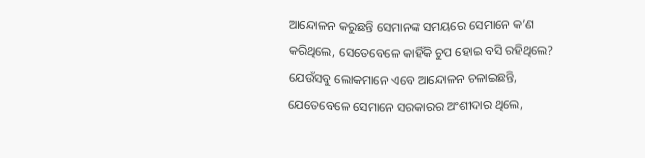ଆନ୍ଦୋଳନ କରୁଛନ୍ତି ସେମାନଙ୍କ ସମୟରେ ସେମାନେ କ’ଣ କରିଥିଲେ, ସେତେବେଳେ କାହିଁକି ଚୁପ ହୋଇ ବସି ରହିଥିଲେ? ଯେଉଁସବୁ ଲୋକମାନେ ଏବେ ଆନ୍ଦୋଳନ ଚଳାଇଛନ୍ତି, ଯେତେବେଳେ ସେମାନେ ସରକାରର ଅଂଶୀଦାର ଥିଲେ,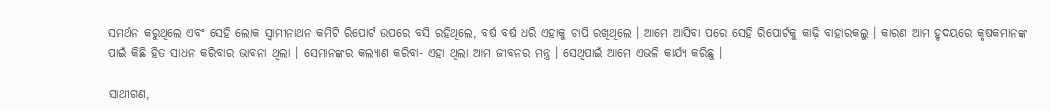ସମର୍ଥନ କରୁଥିଲେ ଏବଂ ସେହି ଲୋକ ସ୍ୱାମୀନାଥନ କମିଟି ରିପୋର୍ଟ ଉପରେ ବସି ରହିଥିଲେ, ବର୍ଷ ବର୍ଷ ଧରି ଏହାକୁ ଚାପି ରଖିଥିଲେ । ଆମେ ଆସିବା ପରେ ସେହି ରିପୋର୍ଟକୁ କାଢ଼ି ବାହାରକଲୁ । କାରଣ ଆମ ହୃଦୟରେ କୃଷକମାନଙ୍କ ପାଇଁ କିଛି ହିତ ସାଧନ କରିବାର ଭାବନା ଥିଲା । ସେମାନଙ୍କର କଲ୍ୟାଣ କରିବା- ଏହା ଥିଲା ଆମ ଜୀବନର ମନ୍ତ୍ର । ସେଥିପାଇଁ ଆମେ ଏଭଳି କାର୍ଯ୍ୟ କରିଛୁ ।

ସାଥୀଗଣ,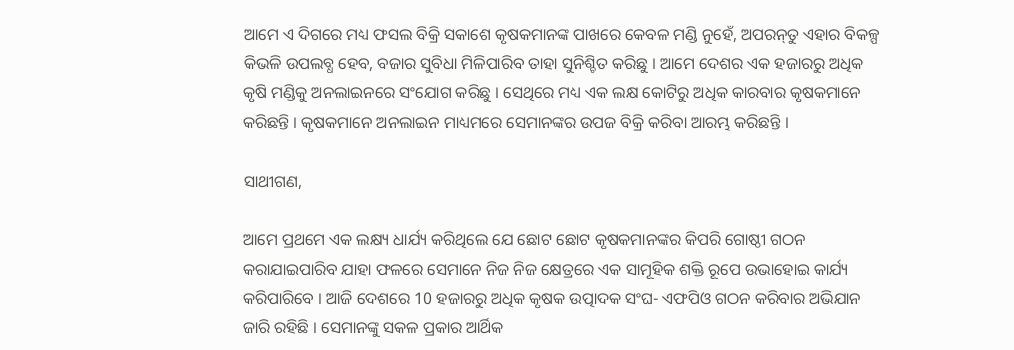ଆମେ ଏ ଦିଗରେ ମଧ୍ୟ ଫସଲ ବିକ୍ରି ସକାଶେ କୃଷକମାନଙ୍କ ପାଖରେ କେବଳ ମଣ୍ଡି ନୁହେଁ, ଅପରନ୍‍ତୁ ଏହାର ବିକଳ୍ପ କିଭଳି ଉପଲବ୍ଧ ହେବ, ବଜାର ସୁବିଧା ମିଳିପାରିବ ତାହା ସୁନିଶ୍ଚିତ କରିଛୁ । ଆମେ ଦେଶର ଏକ ହଜାରରୁ ଅଧିକ କୃଷି ମଣ୍ଡିକୁ ଅନଲାଇନରେ ସଂଯୋଗ କରିଛୁ । ସେଥିରେ ମଧ୍ୟ ଏକ ଲକ୍ଷ କୋଟିରୁ ଅଧିକ କାରବାର କୃଷକମାନେ କରିଛନ୍ତି । କୃଷକମାନେ ଅନଲାଇନ ମାଧ୍ୟମରେ ସେମାନଙ୍କର ଉପଜ ବିକ୍ରି କରିବା ଆରମ୍ଭ କରିଛନ୍ତି ।

ସାଥୀଗଣ,

ଆମେ ପ୍ରଥମେ ଏକ ଲକ୍ଷ୍ୟ ଧାର୍ଯ୍ୟ କରିଥିଲେ ଯେ ଛୋଟ ଛୋଟ କୃଷକମାନଙ୍କର କିପରି ଗୋଷ୍ଠୀ ଗଠନ କରାଯାଇପାରିବ ଯାହା ଫଳରେ ସେମାନେ ନିଜ ନିଜ କ୍ଷେତ୍ରରେ ଏକ ସାମୂହିକ ଶକ୍ତି ରୂପେ ଉଭାହୋଇ କାର୍ଯ୍ୟ କରିପାରିବେ । ଆଜି ଦେଶରେ 10 ହଜାରରୁ ଅଧିକ କୃଷକ ଉତ୍ପାଦକ ସଂଘ- ଏଫପିଓ ଗଠନ କରିବାର ଅଭିଯାନ ଜାରି ରହିଛି । ସେମାନଙ୍କୁ ସକଳ ପ୍ରକାର ଆର୍ଥିକ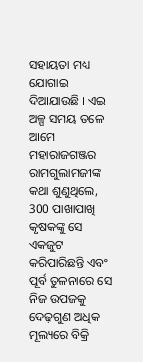ସହାୟତା ମଧ୍ୟ ଯୋଗାଇ ଦିଆଯାଉଛି । ଏଇ ଅଳ୍ପ ସମୟ ତଳେ ଆମେ ମହାରାଜଗଞ୍ଜର ରାମଗୁଲାମଜୀଙ୍କ କଥା ଶୁଣୁଥିଲେ, 300 ପାଖାପାଖି କୃଷକଙ୍କୁ ସେ ଏକଜୁଟ କରିପାରିଛନ୍ତି ଏବଂ ପୂର୍ବ ତୁଳନାରେ ସେ ନିଜ ଉପଜକୁ ଦେଢ଼ଗୁଣ ଅଧିକ ମୂଲ୍ୟରେ ବିକ୍ରି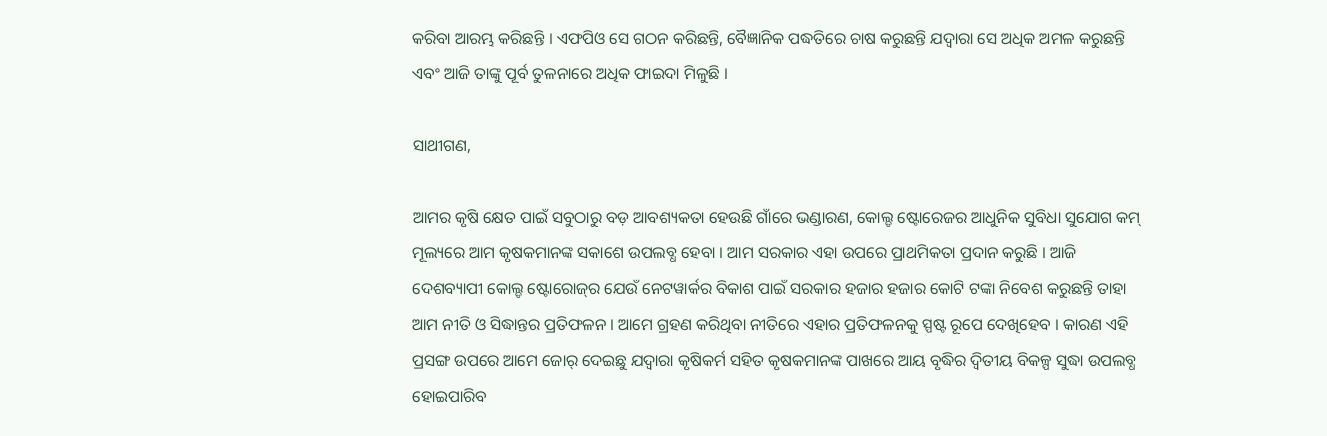କରିବା ଆରମ୍ଭ କରିଛନ୍ତି । ଏଫପିଓ ସେ ଗଠନ କରିଛନ୍ତି, ବୈଜ୍ଞାନିକ ପଦ୍ଧତିରେ ଚାଷ କରୁଛନ୍ତି ଯଦ୍ୱାରା ସେ ଅଧିକ ଅମଳ କରୁଛନ୍ତି ଏବଂ ଆଜି ତାଙ୍କୁ ପୂର୍ବ ତୁଳନାରେ ଅଧିକ ଫାଇଦା ମିଳୁଛି ।

ସାଥୀଗଣ,

ଆମର କୃଷି କ୍ଷେତ ପାଇଁ ସବୁଠାରୁ ବଡ଼ ଆବଶ୍ୟକତା ହେଉଛି ଗାଁରେ ଭଣ୍ଡାରଣ, କୋଲ୍ଡ ଷ୍ଟୋରେଜର ଆଧୁନିକ ସୁବିଧା ସୁଯୋଗ କମ୍‍ ମୂଲ୍ୟରେ ଆମ କୃଷକମାନଙ୍କ ସକାଶେ ଉପଲବ୍ଧ ହେବା । ଆମ ସରକାର ଏହା ଉପରେ ପ୍ରାଥମିକତା ପ୍ରଦାନ କରୁଛି । ଆଜି ଦେଶବ୍ୟାପୀ କୋଲ୍ଡ ଷ୍ଟୋରୋଜ୍‍ର ଯେଉଁ ନେଟୱାର୍କର ବିକାଶ ପାଇଁ ସରକାର ହଜାର ହଜାର କୋଟି ଟଙ୍କା ନିବେଶ କରୁଛନ୍ତି ତାହା ଆମ ନୀତି ଓ ସିଦ୍ଧାନ୍ତର ପ୍ରତିଫଳନ । ଆମେ ଗ୍ରହଣ କରିଥିବା ନୀତିରେ ଏହାର ପ୍ରତିଫଳନକୁ ସ୍ପଷ୍ଟ ରୂପେ ଦେଖିହେବ । କାରଣ ଏହି ପ୍ରସଙ୍ଗ ଉପରେ ଆମେ ଜୋର୍‍ ଦେଇଛୁ ଯଦ୍ୱାରା କୃଷିକର୍ମ ସହିତ କୃଷକମାନଙ୍କ ପାଖରେ ଆୟ ବୃଦ୍ଧିର ଦ୍ୱିତୀୟ ବିକଳ୍ପ ସୁଦ୍ଧା ଉପଲବ୍ଧ ହୋଇପାରିବ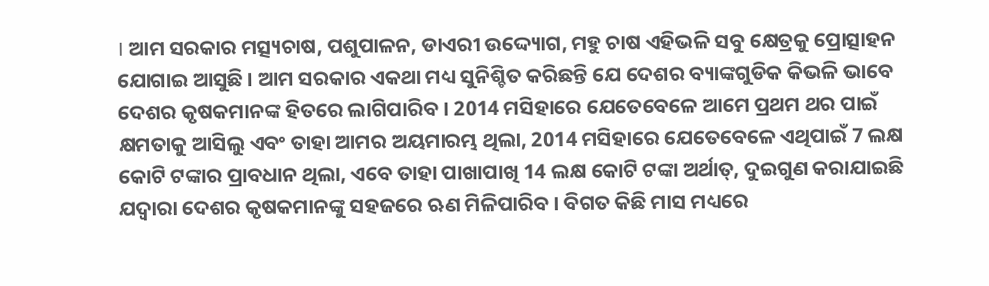। ଆମ ସରକାର ମତ୍ସ୍ୟଚାଷ, ପଶୁପାଳନ, ଡାଏରୀ ଉଦ୍ଦ୍ୟୋଗ, ମହୁ ଚାଷ ଏହିଭଳି ସବୁ କ୍ଷେତ୍ରକୁ ପ୍ରୋତ୍ସାହନ ଯୋଗାଇ ଆସୁଛି । ଆମ ସରକାର ଏକଥା ମଧ୍ୟ ସୁନିଶ୍ଚିତ କରିଛନ୍ତି ଯେ ଦେଶର ବ୍ୟାଙ୍କଗୁଡିକ କିଭଳି ଭାବେ ଦେଶର କୃଷକମାନଙ୍କ ହିତରେ ଲାଗିପାରିବ । 2014 ମସିହାରେ ଯେତେବେଳେ ଆମେ ପ୍ରଥମ ଥର ପାଇଁ କ୍ଷମତାକୁ ଆସିଲୁ ଏବଂ ତାହା ଆମର ଅୟମାରମ୍ଭ ଥିଲା, 2014 ମସିହାରେ ଯେତେବେଳେ ଏଥିପାଇଁ 7 ଲକ୍ଷ କୋଟି ଟଙ୍କାର ପ୍ରାବଧାନ ଥିଲା, ଏବେ ତାହା ପାଖାପାଖି 14 ଲକ୍ଷ କୋଟି ଟଙ୍କା ଅର୍ଥାତ୍‍, ଦୁଇଗୁଣ କରାଯାଇଛି ଯଦ୍ୱାରା ଦେଶର କୃଷକମାନଙ୍କୁ ସହଜରେ ଋଣ ମିଳିପାରିବ । ବିଗତ କିଛି ମାସ ମଧ୍ୟରେ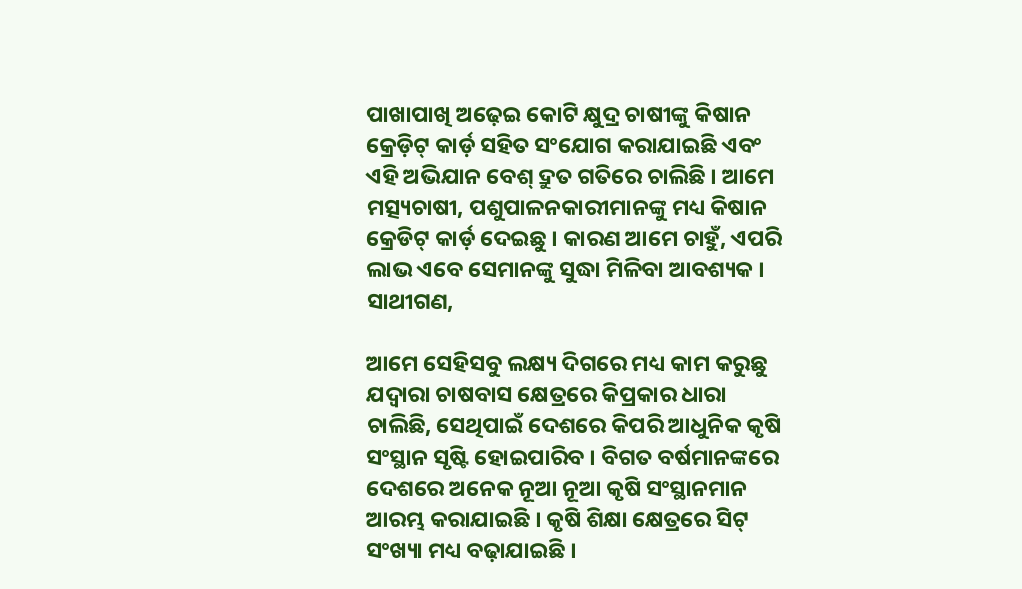ପାଖାପାଖି ଅଢ଼େଇ କୋଟି କ୍ଷୁଦ୍ର ଚାଷୀଙ୍କୁ କିଷାନ କ୍ରେଡ଼ିଟ୍‍ କାର୍ଡ଼ ସହିତ ସଂଯୋଗ କରାଯାଇଛି ଏବଂ ଏହି ଅଭିଯାନ ବେଶ୍‍ ଦ୍ରୁତ ଗତିରେ ଚାଲିଛି । ଆମେ ମତ୍ସ୍ୟଚାଷୀ, ପଶୁପାଳନକାରୀମାନଙ୍କୁ ମଧ୍ୟ କିଷାନ କ୍ରେଡିଟ୍‍ କାର୍ଡ଼ ଦେଇଛୁ । କାରଣ ଆମେ ଚାହୁଁ, ଏପରି ଲାଭ ଏବେ ସେମାନଙ୍କୁ ସୁଦ୍ଧା ମିଳିବା ଆବଶ୍ୟକ । ସାଥୀଗଣ,

ଆମେ ସେହିସବୁ ଲକ୍ଷ୍ୟ ଦିଗରେ ମଧ୍ୟ କାମ କରୁଛୁ ଯଦ୍ୱାରା ଚାଷବାସ କ୍ଷେତ୍ରରେ କିପ୍ରକାର ଧାରା ଚାଲିଛି, ସେଥିପାଇଁ ଦେଶରେ କିପରି ଆଧୁନିକ କୃଷି ସଂସ୍ଥାନ ସୃଷ୍ଟି ହୋଇପାରିବ । ବିଗତ ବର୍ଷମାନଙ୍କରେ ଦେଶରେ ଅନେକ ନୂଆ ନୂଆ କୃଷି ସଂସ୍ଥାନମାନ ଆରମ୍ଭ କରାଯାଇଛି । କୃଷି ଶିକ୍ଷା କ୍ଷେତ୍ରରେ ସିଟ୍‍ ସଂଖ୍ୟା ମଧ୍ୟ ବଢ଼ାଯାଇଛି ।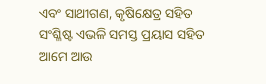ଏବଂ ସାଥୀଗଣ, କୃଷିକ୍ଷେତ୍ର ସହିତ ସଂଶ୍ଳିଷ୍ଟ ଏଭଳି ସମସ୍ତ ପ୍ରୟାସ ସହିତ ଆମେ ଆଉ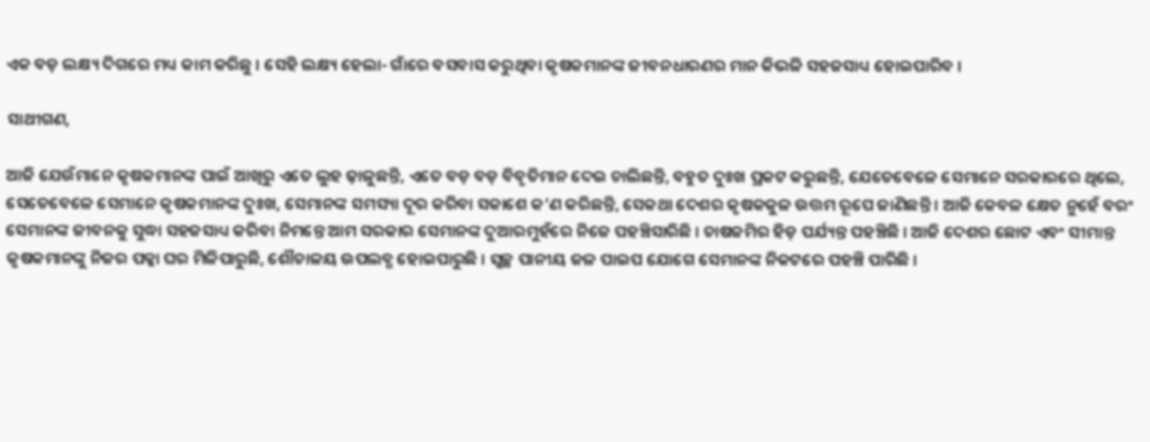ଏକ ବଡ଼ ଲକ୍ଷ୍ୟ ଦିଗରେ ମଧ୍ୟ କାମ କରିଛୁ । ସେହି ଲକ୍ଷ୍ୟ ହେଲା- ଗାଁରେ ବସବାସ କରୁଥିବା କୃଷକମାନଙ୍କ ଜୀବନଧାରଣର ମାନ କିଭଳି ସହଜସାଧ୍ୟ ହୋଇପାରିବ ।

ସାଥୀଗଣ,

ଆଜି ଯେଉଁମାନେ କୃଷକମାନଙ୍କ ପାଇଁ ଆଖିରୁ ଏତେ ଲୁହ ଢ଼ାଳୁଛନ୍ତି, ଏତେ ବଡ଼ ବଡ଼ ବିବୃତିମାନ ଦେଇ ଚାଲିଛନ୍ତି, ବହୁତ ଦୁଃଖ ପ୍ରକଟ କରୁଛନ୍ତି, ଯେତେବେଳେ ସେମାନେ ସରକାରରେ ଥିଲେ, ସେତେବେଳେ ସେମାନେ କୃଷକମାନଙ୍କ ଦୁଃଖ, ସେମାନଙ୍କ ସମସ୍ୟା ଦୂର କରିବା ସକାଶେ କ’ଣ କରିଛନ୍ତି, ସେକଥା ଦେଶର କୃଷକକୁଳ ଉତ୍ତମ ରୂପେ ଜାଣିଛନ୍ତି । ଆଜି କେବଳ କ୍ଷେତ ନୁହେଁ ବରଂ ସେମାନଙ୍କ ଜୀବନକୁ ସୁଦ୍ଧା ସହଜସାଧ୍ୟ କରିବା ନିମନ୍ତେ ଆମ ସରକାର ସେମାନଙ୍କ ଦୁଆରମୁହଁରେ ନିଜେ ପହଞ୍ଚିସାରିଛି । ଚାଷଜମିର ହିଡ଼ ପର୍ଯ୍ୟନ୍ତ ପହଞ୍ଚିଛି । ଆଜି ଦେଶର ଛୋଟ ଏବଂ ସୀମାନ୍ତ କୃଷକମାନଙ୍କୁ ନିଜର ପକ୍କା ଘର ମିଳିପାରୁଛି, ଶୌଚାଳୟ ଉପଲବ୍ଧ ହୋଇପାରୁଛି । ସ୍ୱଚ୍ଛ ପାନୀୟ ଜଳ ପାଇପ ଯୋଗେ ସେମାନଙ୍କ ନିକଟରେ ପହଞ୍ଚି ପାରିଛି ।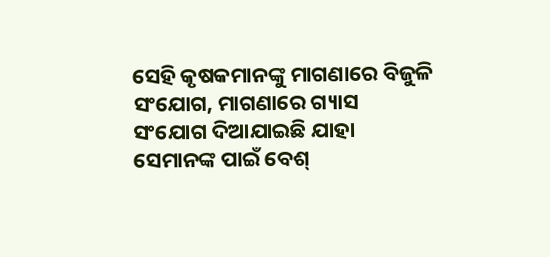ସେହି କୃଷକମାନଙ୍କୁ ମାଗଣାରେ ବିଜୁଳି ସଂଯୋଗ, ମାଗଣାରେ ଗ୍ୟାସ ସଂଯୋଗ ଦିଆଯାଇଛି ଯାହା ସେମାନଙ୍କ ପାଇଁ ବେଶ୍‍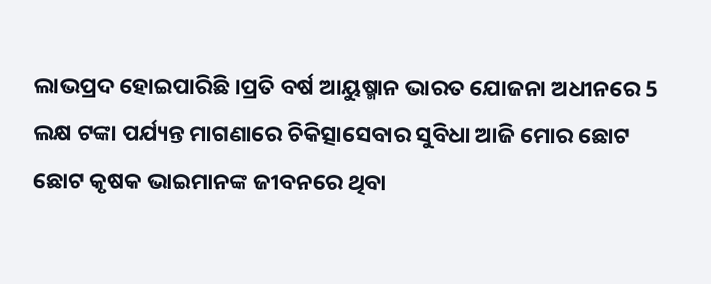ଲାଭପ୍ରଦ ହୋଇପାରିଛି ।ପ୍ରତି ବର୍ଷ ଆୟୁଷ୍ମାନ ଭାରତ ଯୋଜନା ଅଧୀନରେ 5 ଲକ୍ଷ ଟଙ୍କା ପର୍ଯ୍ୟନ୍ତ ମାଗଣାରେ ଚିକିତ୍ସାସେବାର ସୁବିଧା ଆଜି ମୋର ଛୋଟ ଛୋଟ କୃଷକ ଭାଇମାନଙ୍କ ଜୀବନରେ ଥିବା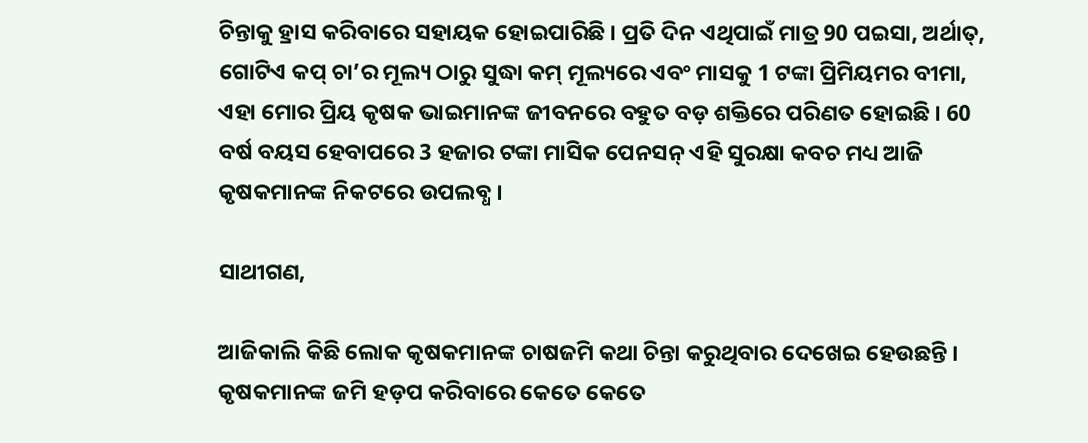ଚିନ୍ତାକୁ ହ୍ରାସ କରିବାରେ ସହାୟକ ହୋଇପାରିଛି । ପ୍ରତି ଦିନ ଏଥିପାଇଁ ମାତ୍ର 90 ପଇସା, ଅର୍ଥାତ୍‍, ଗୋଟିଏ କପ୍‍ ଚା’ର ମୂଲ୍ୟ ଠାରୁ ସୁଦ୍ଧା କମ୍‍ ମୂଲ୍ୟରେ ଏବଂ ମାସକୁ 1 ଟଙ୍କା ପ୍ରିମିୟମର ବୀମା, ଏହା ମୋର ପ୍ରିୟ କୃଷକ ଭାଇମାନଙ୍କ ଜୀବନରେ ବହୁତ ବଡ଼ ଶକ୍ତିରେ ପରିଣତ ହୋଇଛି । 60 ବର୍ଷ ବୟସ ହେବାପରେ 3 ହଜାର ଟଙ୍କା ମାସିକ ପେନସନ୍‍ ଏହି ସୁରକ୍ଷା କବଚ ମଧ୍ୟ ଆଜି କୃଷକମାନଙ୍କ ନିକଟରେ ଉପଲବ୍ଧ ।

ସାଥୀଗଣ,

ଆଜିକାଲି କିଛି ଲୋକ କୃଷକମାନଙ୍କ ଚାଷଜମି କଥା ଚିନ୍ତା କରୁଥିବାର ଦେଖେଇ ହେଉଛନ୍ତି । କୃଷକମାନଙ୍କ ଜମି ହଡ଼ପ କରିବାରେ କେତେ କେତେ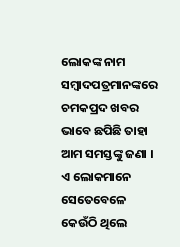ଲୋକଙ୍କ ନାମ ସମ୍ବାଦପତ୍ରମାନଙ୍କରେ ଚମକପ୍ରଦ ଖବର ଭାବେ ଛପିଛି ତାହା ଆମ ସମସ୍ତଙ୍କୁ ଜଣା । ଏ ଲୋକମାନେ ସେତେବେଳେ କେଉଁଠି ଥିଲେ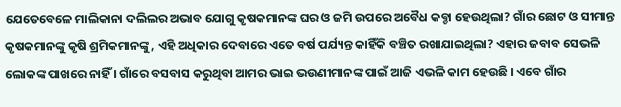ଯେତେବେଳେ ମାଲିକାନା ଦଲିଲର ଅଭାବ ଯୋଗୁ କୃଷକମାନଙ୍କ ଘର ଓ ଜମି ଉପରେ ଅବୈଧ କବ୍ଚା ହେଉଥିଲା? ଗାଁର ଛୋଟ ଓ ସୀମାନ୍ତ କୃଷକମାନଙ୍କୁ କୃଷି ଶ୍ରମିକମାନଙ୍କୁ, ଏହି ଅଧିକାର ଦେବାରେ ଏତେ ବର୍ଷ ପର୍ଯ୍ୟନ୍ତ କାହିଁକି ବଞ୍ଚିତ ରଖାଯାଇଥିଲା? ଏହାର ଜବାବ ସେଭଳି ଲୋକଙ୍କ ପାଖରେ ନାହିଁ । ଗାଁରେ ବସବାସ କରୁଥିବା ଆମର ଭାଇ ଭଉଣୀମାନଙ୍କ ପାଇଁ ଆଜି ଏଭଳି କାମ ହେଉଛି । ଏବେ ଗାଁର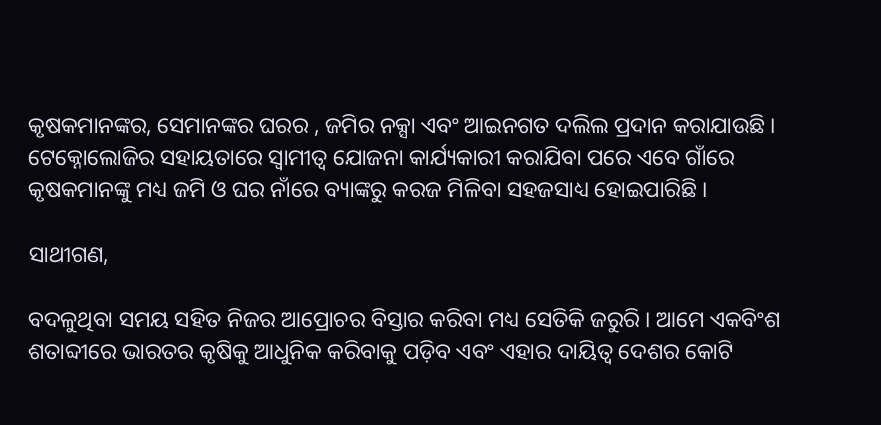କୃଷକମାନଙ୍କର, ସେମାନଙ୍କର ଘରର , ଜମିର ନକ୍ସା ଏବଂ ଆଇନଗତ ଦଲିଲ ପ୍ରଦାନ କରାଯାଉଛି । ଟେକ୍ନୋଲୋଜିର ସହାୟତାରେ ସ୍ୱାମୀତ୍ୱ ଯୋଜନା କାର୍ଯ୍ୟକାରୀ କରାଯିବା ପରେ ଏବେ ଗାଁରେ କୃଷକମାନଙ୍କୁ ମଧ୍ୟ ଜମି ଓ ଘର ନାଁରେ ବ୍ୟାଙ୍କରୁ କରଜ ମିଳିବା ସହଜସାଧ୍ୟ ହୋଇପାରିଛି ।

ସାଥୀଗଣ,

ବଦଳୁଥିବା ସମୟ ସହିତ ନିଜର ଆପ୍ରୋଚର ବିସ୍ତାର କରିବା ମଧ୍ୟ ସେତିକି ଜରୁରି । ଆମେ ଏକବିଂଶ ଶତାବ୍ଦୀରେ ଭାରତର କୃଷିକୁ ଆଧୁନିକ କରିବାକୁ ପଡ଼ିବ ଏବଂ ଏହାର ଦାୟିତ୍ୱ ଦେଶର କୋଟି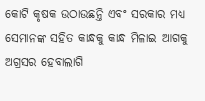କୋଟି କୃଷକ ଉଠାଉଛନ୍ତି ଏବଂ ସରକାର ମଧ୍ୟ ସେମାନଙ୍କ ସହିତ କାନ୍ଧକୁ କାନ୍ଧ ମିଳାଇ ଆଗକୁ ଅଗ୍ରସର ହେବାଲାଗି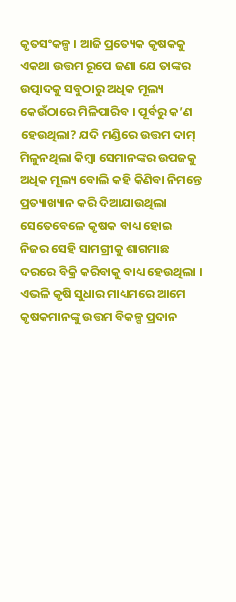କୃତସଂକଳ୍ପ । ଆଜି ପ୍ରତ୍ୟେକ କୃଷକକୁ ଏକଥା ଉତ୍ତମ ରୂପେ ଜଣା ଯେ ତାଙ୍କର ଉତ୍ପାଦକୁ ସବୁଠାରୁ ଅଧିକ ମୂଲ୍ୟ କେଉଁଠାରେ ମିଳିପାରିବ । ପୂର୍ବରୁ କ’ଣ ହେଉଥିଲା? ଯଦି ମଣ୍ଡିରେ ଉତ୍ତମ ଦାମ୍‍ ମିଳୁନଥିଲା କିମ୍ବା ସେମାନଙ୍କର ଉପଜକୁ ଅଧିକ ମୂଲ୍ୟ ବୋଲି କହି କିଣିବା ନିମନ୍ତେ ପ୍ରତ୍ୟାଖ୍ୟାନ କରି ଦିଆଯାଉଥିଲା ସେତେବେଳେ କୃଷକ ବାଧ୍ୟ ହୋଇ ନିଜର ସେହି ସାମଗ୍ରୀକୁ ଶାଗମାଛ ଦରରେ ବିକ୍ରି କରିବାକୁ ବାଧ୍ୟ ହେଉଥିଲା । ଏଭଳି କୃଷି ସୁଧାର ମାଧ୍ୟମରେ ଆମେ କୃଷକମାନଙ୍କୁ ଉତ୍ତମ ବିକଳ୍ପ ପ୍ରଦାନ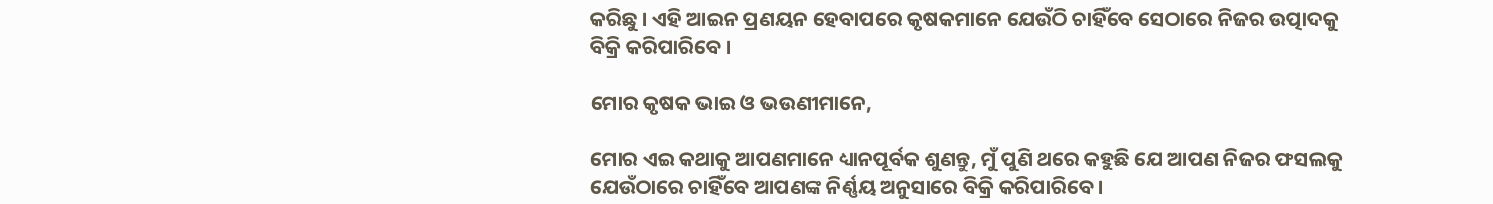କରିଛୁ । ଏହି ଆଇନ ପ୍ରଣୟନ ହେବାପରେ କୃଷକମାନେ ଯେଉଁଠି ଚାହିଁବେ ସେଠାରେ ନିଜର ଉତ୍ପାଦକୁ ବିକ୍ରି କରିପାରିବେ ।

ମୋର କୃଷକ ଭାଇ ଓ ଭଉଣୀମାନେ,

ମୋର ଏଇ କଥାକୁ ଆପଣମାନେ ଧ୍ୟାନପୂର୍ବକ ଶୁଣନ୍ତୁ, ମୁଁ ପୁଣି ଥରେ କହୁଛି ଯେ ଆପଣ ନିଜର ଫସଲକୁ ଯେଉଁଠାରେ ଚାହିଁବେ ଆପଣଙ୍କ ନିର୍ଣ୍ଣୟ ଅନୁସାରେ ବିକ୍ରି କରିପାରିବେ ।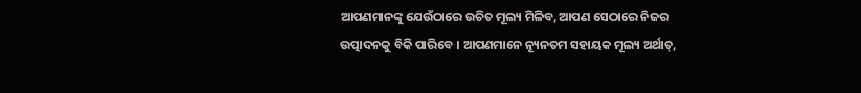ଆପଣମାନଙ୍କୁ ଯେଉଁଠାରେ ଉଚିତ ମୂଲ୍ୟ ମିଳିବ, ଆପଣ ସେଠାରେ ନିଜର ଉତ୍ପାଦନକୁ ବିକି ପାରିବେ । ଆପଣମାନେ ନ୍ୟୂନତମ ସହାୟକ ମୂଲ୍ୟ ଅର୍ଥାତ୍‍,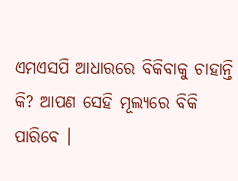ଏମଏସପି ଆଧାରରେ ବିକିବାକୁ ଚାହାନ୍ତି କି? ଆପଣ ସେହି ମୂଲ୍ୟରେ ବିକି ପାରିବେ ।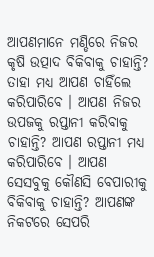ଆପଣମାନେ ମଣ୍ଡିରେ ନିଜର କୃଷି ଉତ୍ପାଦ ବିକିବାକୁ ଚାହାନ୍ତି? ତାହା ମଧ୍ୟ ଆପଣ ଚାହିଁଲେ କରିପାରିବେ । ଆପଣ ନିଜର ଉପଜକୁ ରପ୍ତାନୀ କରିବାକୁ ଚାହାନ୍ତି? ଆପଣ ରପ୍ତାନୀ ମଧ୍ୟ କରିପାରିବେ । ଆପଣ ସେସବୁକୁ କୌଣସି ବେପାରୀକୁ ବିକିବାକୁ ଚାହାନ୍ତି? ଆପଣଙ୍କ ନିକଟରେ ସେପରି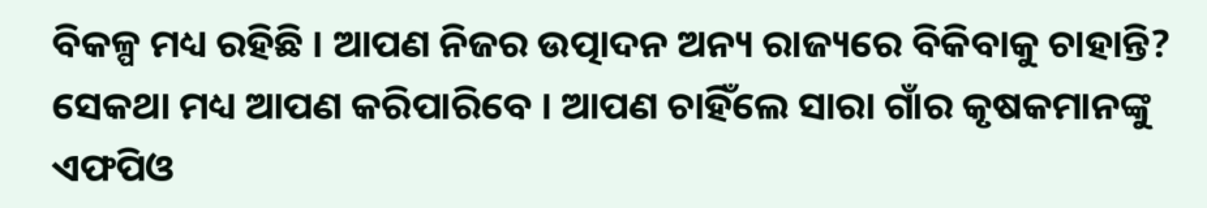ବିକଳ୍ପ ମଧ୍ୟ ରହିଛି । ଆପଣ ନିଜର ଉତ୍ପାଦନ ଅନ୍ୟ ରାଜ୍ୟରେ ବିକିବାକୁ ଚାହାନ୍ତି? ସେକଥା ମଧ୍ୟ ଆପଣ କରିପାରିବେ । ଆପଣ ଚାହିଁଲେ ସାରା ଗାଁର କୃଷକମାନଙ୍କୁ ଏଫପିଓ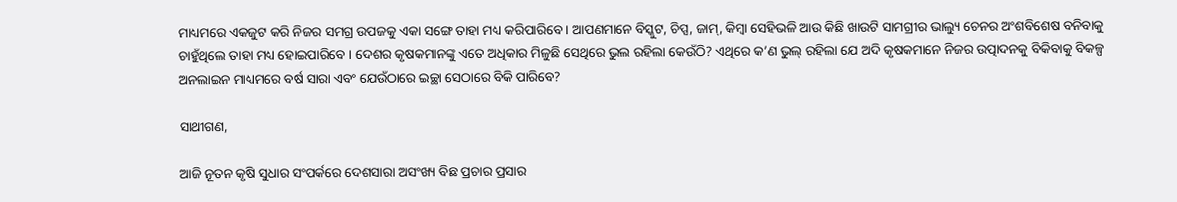ମାଧ୍ୟମରେ ଏକଜୁଟ କରି ନିଜର ସମଗ୍ର ଉପଜକୁ ଏକା ସଙ୍ଗେ ତାହା ମଧ୍ୟ କରିପାରିବେ । ଆପଣମାନେ ବିସ୍କୁଟ, ଚିପ୍ସ, ଜାମ୍‍, କିମ୍ବା ସେହିଭଳି ଆଉ କିଛି ଖାଉଟି ସାମଗ୍ରୀର ଭାଲ୍ୟୁ ଚେନର ଅଂଶବିଶେଷ ବନିବାକୁ ଚାହୁଁଥିଲେ ତାହା ମଧ୍ୟ ହୋଇପାରିବେ । ଦେଶର କୃଷକମାନଙ୍କୁ ଏତେ ଅଧିକାର ମିଳୁଛି ସେଥିରେ ଭୁଲ ରହିଲା କେଉଁଠି? ଏଥିରେ କ’ଣ ଭୁଲ୍‍ ରହିଲା ଯେ ଅଦି କୃଷକମାନେ ନିଜର ଉତ୍ପାଦନକୁ ବିକିବାକୁ ବିକଳ୍ପ ଅନଲାଇନ ମାଧ୍ୟମରେ ବର୍ଷ ସାରା ଏବଂ ଯେଉଁଠାରେ ଇଚ୍ଛା ସେଠାରେ ବିକି ପାରିବେ?

ସାଥୀଗଣ,

ଆଜି ନୂତନ କୃଷି ସୁଧାର ସଂପର୍କରେ ଦେଶସାରା ଅସଂଖ୍ୟ ବିଛ ପ୍ରଚାର ପ୍ରସାର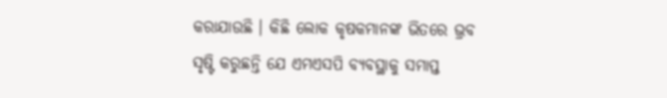କରାଯାଉଛି । କିଛି ଲୋକ କୃଷକମାନଙ୍କ ଭିତରେ ଭ୍ରବ ସୃଷ୍ଟି କରୁଛନ୍ତି ଯେ ଏମଏସପି ବ୍ୟବସ୍ଥାକୁ ସମାପ୍ତ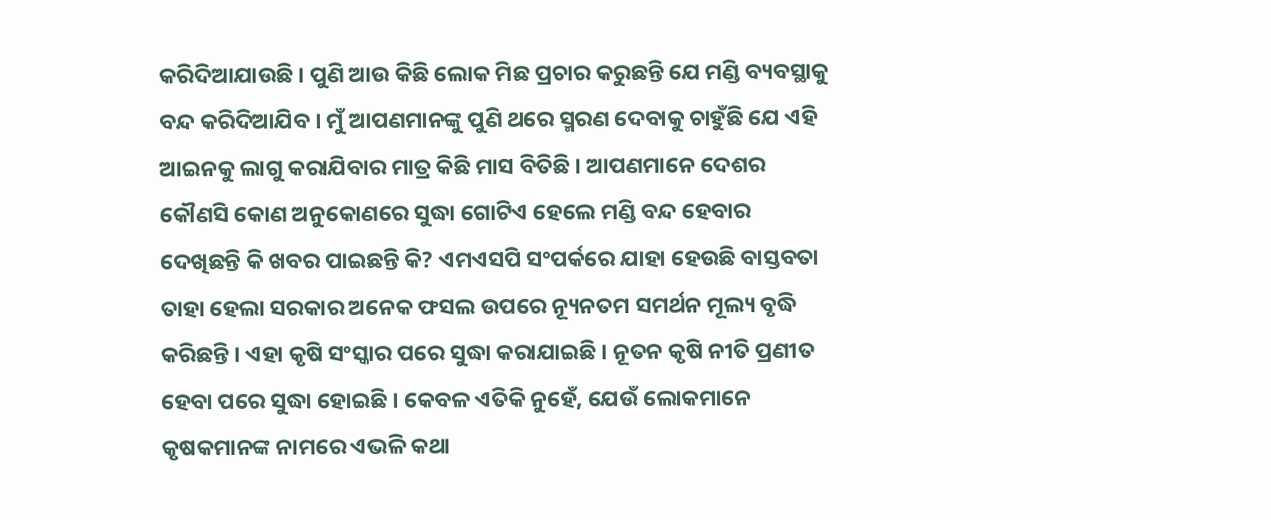କରିଦିଆଯାଉଛି । ପୁଣି ଆଉ କିଛି ଲୋକ ମିଛ ପ୍ରଚାର କରୁଛନ୍ତି ଯେ ମଣ୍ଡି ବ୍ୟବସ୍ଥାକୁ ବନ୍ଦ କରିଦିଆଯିବ । ମୁଁ ଆପଣମାନଙ୍କୁ ପୁଣି ଥରେ ସ୍ମରଣ ଦେବାକୁ ଚାହୁଁଛି ଯେ ଏହି ଆଇନକୁ ଲାଗୁ କରାଯିବାର ମାତ୍ର କିଛି ମାସ ବିତିଛି । ଆପଣମାନେ ଦେଶର କୌଣସି କୋଣ ଅନୁକୋଣରେ ସୁଦ୍ଧା ଗୋଟିଏ ହେଲେ ମଣ୍ଡି ବନ୍ଦ ହେବାର ଦେଖିଛନ୍ତି କି ଖବର ପାଇଛନ୍ତି କି? ଏମଏସପି ସଂପର୍କରେ ଯାହା ହେଉଛି ବାସ୍ତବତା ତାହା ହେଲା ସରକାର ଅନେକ ଫସଲ ଉପରେ ନ୍ୟୂନତମ ସମର୍ଥନ ମୂଲ୍ୟ ବୃଦ୍ଧି କରିଛନ୍ତି । ଏହା କୃଷି ସଂସ୍କାର ପରେ ସୁଦ୍ଧା କରାଯାଇଛି । ନୂତନ କୃଷି ନୀତି ପ୍ରଣୀତ ହେବା ପରେ ସୁଦ୍ଧା ହୋଇଛି । କେବଳ ଏତିକି ନୁହେଁ, ଯେଉଁ ଲୋକମାନେ କୃଷକମାନଙ୍କ ନାମରେ ଏଭଳି କଥା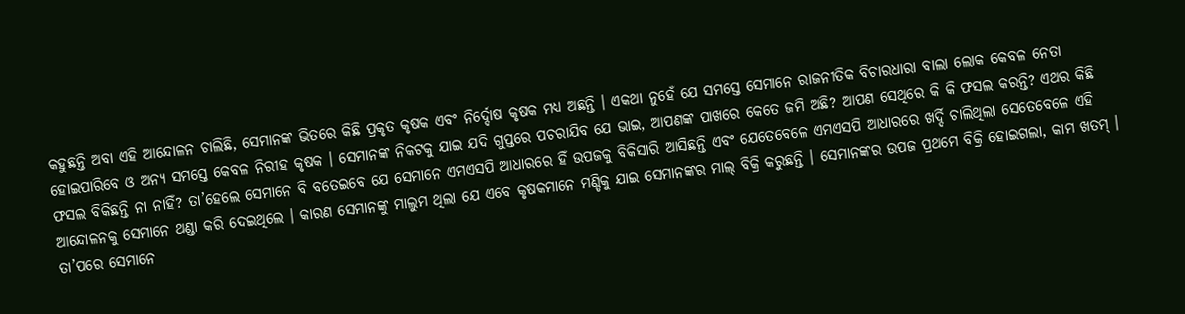କହୁଛନ୍ତି ଅବା ଏହି ଆନ୍ଦୋଳନ ଚାଲିଛି, ସେମାନଙ୍କ ଭିତରେ କିଛି ପ୍ରକୃତ କୃଷକ ଏବଂ ନିର୍ଦ୍ଦୋଷ କୃଷକ ମଧ୍ୟ ଅଛନ୍ତି । ଏକଥା ନୁହେଁ ଯେ ସମସ୍ତେ ସେମାନେ ରାଜନୀତିକ ବିଚାରଧାରା ବାଲା ଲୋକ କେବଳ ନେତା ହୋଇପାରିବେ ଓ ଅନ୍ୟ ସମସ୍ତେ କେବଳ ନିରୀହ କୃଷକ । ସେମାନଙ୍କ ନିକଟକୁ ଯାଇ ଯଦି ଗୁପ୍ତରେ ପଚରାଯିବ ଯେ ଭାଇ, ଆପଣଙ୍କ ପାଖରେ କେତେ ଜମି ଅଛି? ଆପଣ ସେଥିରେ କି କି ଫସଲ କରନ୍ତି? ଏଥର କିଛି ଫସଲ ବିକିଛନ୍ତି ନା ନାହିଁ? ତା’ହେଲେ ସେମାନେ ବି ବତେଇବେ ଯେ ସେମାନେ ଏମଏସପି ଆଧାରରେ ହିଁ ଉପଜକୁ ବିକିସାରି ଆସିଛନ୍ତି ଏବଂ ଯେତେବେଳେ ଏମଏସପି ଆଧାରରେ ଖର୍ଦ୍ଦି ଚାଲିଥିଲା ସେତେବେଳେ ଏହି ଆନ୍ଦୋଳନକୁ ସେମାନେ ଥଣ୍ଡା କରି ଦେଇଥିଲେ । କାରଣ ସେମାନଙ୍କୁ ମାଲୁମ ଥିଲା ଯେ ଏବେ କୃଷକମାନେ ମଣ୍ଡିକୁ ଯାଇ ସେମାନଙ୍କର ମାଲ୍‍ ବିକ୍ରି କରୁଛନ୍ତି । ସେମାନଙ୍କର ଉପଜ ପ୍ରଥମେ ବିକ୍ରି ହୋଇଗଲା, କାମ ଖତମ୍‍ । ତା’ପରେ ସେମାନେ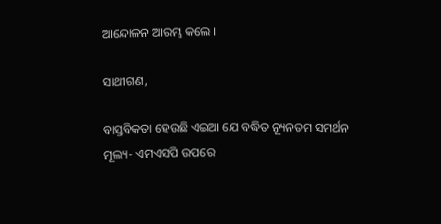ଆନ୍ଦୋଳନ ଆରମ୍ଭ କଲେ ।

ସାଥୀଗଣ,

ବାସ୍ତବିକତା ହେଉଛି ଏଇଆ ଯେ ବଦ୍ଧିତ ନ୍ୟୂନତମ ସମର୍ଥନ ମୂଲ୍ୟ- ଏମଏସପି ଉପରେ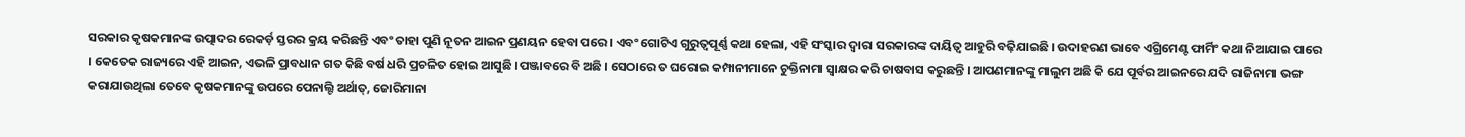ସରକାର କୃଷକମାନଙ୍କ ଉତ୍ପାଦର ରେକର୍ଡ଼ ସ୍ତରର କ୍ରୟ କରିଛନ୍ତି ଏବଂ ତାହା ପୁଣି ନୂତନ ଆଇନ ପ୍ରଣୟନ ହେବା ପରେ । ଏବଂ ଗୋଟିଏ ଗୁରୁତ୍ୱପୂର୍ଣ୍ଣ କଥା ହେଲା, ଏହି ସଂସ୍କାର ଦ୍ୱାରା ସରକାରଙ୍କ ଦାୟିତ୍ୱ ଆହୁରି ବଢ଼ିଯାଇଛି । ଉଦାହରଣ ଭାବେ ଏଗ୍ରିମେଣ୍ଟ ଫାର୍ମିଂ କଥା ନିଆଯାଇ ପାରେ । କେତେକ ରାଜ୍ୟରେ ଏହି ଆଇନ, ଏଭଳି ପ୍ରାବଧାନ ଗତ କିଛି ବର୍ଷ ଧରି ପ୍ରଚଳିତ ହୋଇ ଆସୁଛି । ପଞ୍ଜାବରେ ବି ଅଛି । ସେଠାରେ ତ ଘରୋଇ କମ୍ପାନୀମାନେ ଚୁକ୍ତିନାମା ସ୍ୱାକ୍ଷର କରି ଚାଷବାସ କରୁଛନ୍ତି । ଆପଣମାନଙ୍କୁ ମାଲୁମ ଅଛି କି ଯେ ପୂର୍ବର ଆଇନରେ ଯଦି ରାଜିନାମା ଭଙ୍ଗ କରାଯାଉଥିଲା ତେବେ କୃଷକମାନଙ୍କୁ ଉପରେ ପେନାଲ୍ଟି ଅର୍ଥାତ୍‍, ଜୋରିମାନା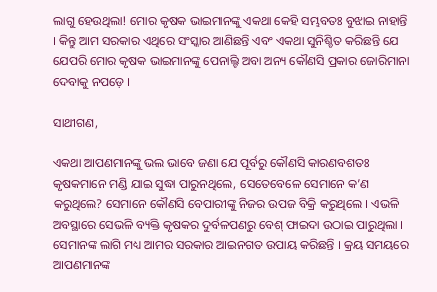ଲାଗୁ ହେଉଥିଲା! ମୋର କୃଷକ ଭାଇମାନଙ୍କୁ ଏକଥା କେହି ସମ୍ଭବତଃ ବୁଝାଇ ନାହାନ୍ତି । କିନ୍ତୁ ଆମ ସରକାର ଏଥିରେ ସଂସ୍କାର ଆଣିଛନ୍ତି ଏବଂ ଏକଥା ସୁନିଶ୍ଚିତ କରିଛନ୍ତି ଯେ ଯେପରି ମୋର କୃଷକ ଭାଇମାନଙ୍କୁ ପେନାଲ୍ଟି ଅବା ଅନ୍ୟ କୌଣସି ପ୍ରକାର ଜୋରିମାନା ଦେବାକୁ ନପଡ଼େ ।

ସାଥୀଗଣ,

ଏକଥା ଆପଣମାନଙ୍କୁ ଭଲ ଭାବେ ଜଣା ଯେ ପୂର୍ବରୁ କୌଣସି କାରଣବଶତଃ କୃଷକମାନେ ମଣ୍ଡି ଯାଇ ସୁଦ୍ଧା ପାରୁନଥିଲେ, ସେତେବେଳେ ସେମାନେ କ’ଣ କରୁଥିଲେ? ସେମାନେ କୌଣସି ବେପାରୀଙ୍କୁ ନିଜର ଉପଜ ବିକ୍ରି କରୁଥିଲେ । ଏଭଳି ଅବସ୍ଥାରେ ସେଭଳି ବ୍ୟକ୍ତି କୃଷକର ଦୁର୍ବଳପଣରୁ ବେଶ୍‍ ଫାଇଦା ଉଠାଇ ପାରୁଥିଲା । ସେମାନଙ୍କ ଲାଗି ମଧ୍ୟ ଆମର ସରକାର ଆଇନଗତ ଉପାୟ କରିଛନ୍ତି । କ୍ରୟ ସମୟରେ ଆପଣମାନଙ୍କ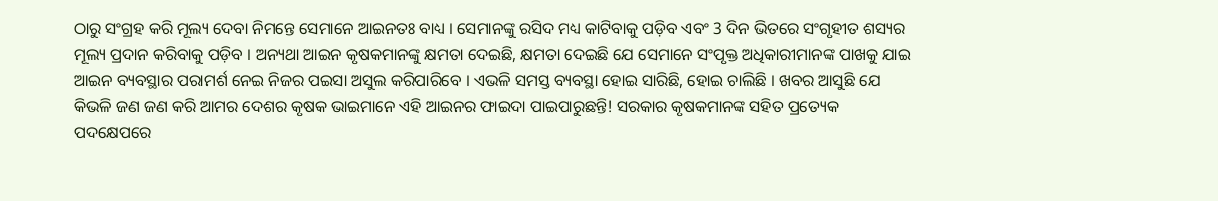ଠାରୁ ସଂଗ୍ରହ କରି ମୂଲ୍ୟ ଦେବା ନିମନ୍ତେ ସେମାନେ ଆଇନତଃ ବାଧ୍ୟ । ସେମାନଙ୍କୁ ରସିଦ ମଧ୍ୟ କାଟିବାକୁ ପଡ଼ିବ ଏବଂ 3 ଦିନ ଭିତରେ ସଂଗୃହୀତ ଶସ୍ୟର ମୂଲ୍ୟ ପ୍ରଦାନ କରିବାକୁ ପଡ଼ିବ । ଅନ୍ୟଥା ଆଇନ କୃଷକମାନଙ୍କୁ କ୍ଷମତା ଦେଇଛି, କ୍ଷମତା ଦେଇଛି ଯେ ସେମାନେ ସଂପୃକ୍ତ ଅଧିକାରୀମାନଙ୍କ ପାଖକୁ ଯାଇ ଆଇନ ବ୍ୟବସ୍ଥାର ପରାମର୍ଶ ନେଇ ନିଜର ପଇସା ଅସୁଲ କରିପାରିବେ । ଏଭଳି ସମସ୍ତ ବ୍ୟବସ୍ଥା ହୋଇ ସାରିଛି, ହୋଇ ଚାଲିଛି । ଖବର ଆସୁଛି ଯେ କିଭଳି ଜଣ ଜଣ କରି ଆମର ଦେଶର କୃଷକ ଭାଇମାନେ ଏହି ଆଇନର ଫାଇଦା ପାଇପାରୁଛନ୍ତି! ସରକାର କୃଷକମାନଙ୍କ ସହିତ ପ୍ରତ୍ୟେକ ପଦକ୍ଷେପରେ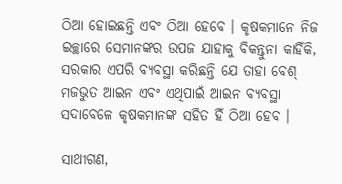ଠିଆ ହୋଇଛନ୍ତି ଏବଂ ଠିଆ ହେବେ । କୃଷକମାନେ ନିଜ ଇଚ୍ଛାରେ ସେମାନଙ୍କର ଉପଜ ଯାହାକୁ ବିକନ୍ତୁନା କାହିଁକି, ସରକାର ଏପରି ବ୍ୟବସ୍ଥା କରିଛନ୍ତି ଯେ ତାହା ବେଶ୍‍ ମଜଭୁତ ଆଇନ ଏବଂ ଏଥିପାଇଁ ଆଇନ ବ୍ୟବସ୍ଥା ସଦାବେଳେ କୃଷକମାନଙ୍କ ସହିତ ହିଁ ଠିଆ ହେବ ।

ସାଥୀଗଣ,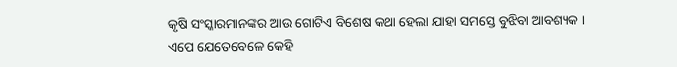କୃଷି ସଂସ୍କାରମାନଙ୍କର ଆଉ ଗୋଟିଏ ବିଶେଷ କଥା ହେଲା ଯାହା ସମସ୍ତେ ବୁଝିବା ଆବଶ୍ୟକ । ଏପେ ଯେତେବେଳେ କେହି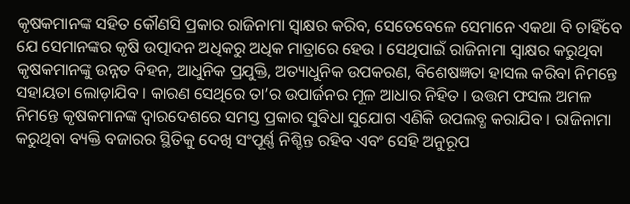କୃଷକମାନଙ୍କ ସହିତ କୌଣସି ପ୍ରକାର ରାଜିନାମା ସ୍ୱାକ୍ଷର କରିବ, ସେତେବେଳେ ସେମାନେ ଏକଥା ବି ଚାହିଁବେ ଯେ ସେମାନଙ୍କର କୃଷି ଉତ୍ପାଦନ ଅଧିକରୁ ଅଧିକ ମାତ୍ରାରେ ହେଉ । ସେଥିପାଇଁ ରାଜିନାମା ସ୍ୱାକ୍ଷର କରୁଥିବା କୃଷକମାନଙ୍କୁ ଉନ୍ନତ ବିହନ, ଆଧୁନିକ ପ୍ରଯୁକ୍ତି, ଅତ୍ୟାଧୁନିକ ଉପକରଣ, ବିଶେଷଜ୍ଞତା ହାସଲ କରିବା ନିମନ୍ତେ ସହାୟତା ଲୋଡ଼ାଯିବ । କାରଣ ସେଥିରେ ତା’ର ଉପାର୍ଜନର ମୂଳ ଆଧାର ନିହିତ । ଉତ୍ତମ ଫସଲ ଅମଳ ନିମନ୍ତେ କୃଷକମାନଙ୍କ ଦ୍ୱାରଦେଶରେ ସମସ୍ତ ପ୍ରକାର ସୁବିଧା ସୁଯୋଗ ଏଣିକି ଉପଲବ୍ଧ କରାଯିବ । ରାଜିନାମା କରୁଥିବା ବ୍ୟକ୍ତି ବଜାରର ସ୍ଥିତିକୁ ଦେଖି ସଂପୂର୍ଣ୍ଣ ନିଶ୍ଚିନ୍ତ ରହିବ ଏବଂ ସେହି ଅନୁରୂପ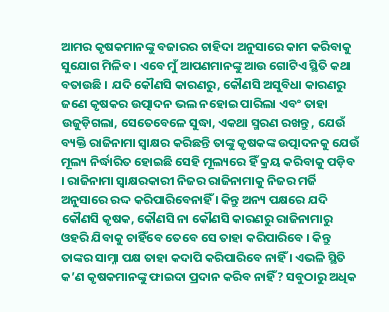ଆମର କୃଷକମାନଙ୍କୁ ବଜାରର ଚାହିଦା ଅନୁସାରେ କାମ କରିବାକୁ ସୁଯୋଗ ମିଳିବ । ଏବେ ମୁଁ ଆପଣମାନଙ୍କୁ ଆଉ ଗୋଟିଏ ସ୍ଥିତି କଥା ବତାଉଛି । ଯଦି କୌଣସି କାରଣରୁ, କୌଣସି ଅସୁବିଧା କାରଣରୁ ଜଣେ କୃଷକର ଉତ୍ପାଦନ ଭଲ ନହୋଇ ପାରିଲା ଏବଂ ତାହା ଉଜୁଡ଼ିଗଲା, ସେତେବେଳେ ସୁଦ୍ଧା, ଏକଥା ସ୍ମରଣ ରଖନ୍ତୁ , ଯେଉଁ ବ୍ୟକ୍ତି ରାଜିନାମା ସ୍ୱାକ୍ଷର କରିଛନ୍ତି ତାଙ୍କୁ କୃଷକଙ୍କ ଉତ୍ପାଦନକୁ ଯେଉଁ ମୂଲ୍ୟ ନିର୍ଦ୍ଧାରିତ ହୋଇଛି ସେହି ମୂଲ୍ୟରେ ହିଁ କ୍ରୟ କରିବାକୁ ପଡ଼ିବ । ରାଜିନାମା ସ୍ୱାକ୍ଷରକାରୀ ନିଜର ରାଜିନାମାକୁ ନିଜର ମର୍ଜି ଅନୁସାରେ ରଦ୍ଦ କରିପାରିବେନାହିଁ । କିନ୍ତୁ ଅନ୍ୟ ପକ୍ଷରେ ଯଦି କୌଣସି କୃଷକ, କୌଣସି ନା କୌଣସି କାରଣରୁ ରାଜିନାମାରୁ ଓହରି ଯିବାକୁ ଚାହିଁବେ ତେବେ ସେ ତାହା କରିପାରିବେ । କିନ୍ତୁ ତାଙ୍କର ସାମ୍ନା ପକ୍ଷ ତାହା କଦାପି କରିପାରିବେ ନାହିଁ । ଏଭଳି ସ୍ଥିତି କ’ଣ କୃଷକମାନଙ୍କୁ ଫାଇଦା ପ୍ରଦାନ କରିବ ନାହିଁ? ସବୁଠାରୁ ଅଧିକ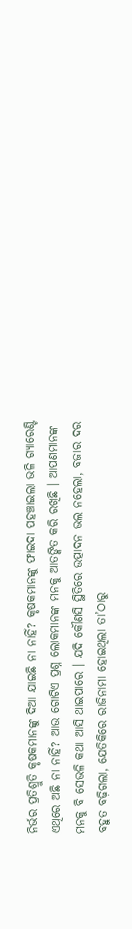ନିର୍ଭର ପ୍ରତିଶ୍ରୁତି କୃଷକମାନଙ୍କୁ ଦିଆ ଯାଇଛି ନା ନାହିଁ? କୃଷକମାନଙ୍କୁ ଫାଇଦା ପହଞ୍ଚାଇଲା ଭଳି ଗ୍ୟାରେଣ୍ଟି ଏଥିରେ ଅଛି ନା ନାହିଁ? ଆଉ ଗୋଟିଏ ପ୍ରଶ୍ନ ଲୋକମାନଙ୍କ ମନକୁ ଆତଙ୍କିତ କରି ରଖିଛି । ଆପଣମାନଙ୍କ ମନକୁ ବି ସେଭଳି କଥା ଆସି ଥାଇପାରେ । ଯଦି କୌଣସି ସ୍ଥିତିରେ ଉତ୍ପାଦନ ଭଲ ନହେଲା, ବଜାର ଦର ବହୁତ ବଢ଼ିଗଲା, ଯେତିକିରେ ରାଜିନାମା ହୋଇଥିଲା ତା’ଠାରୁ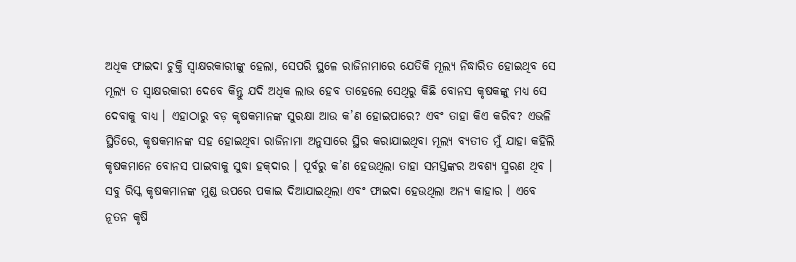ଅଧିକ ଫାଇଦା ଚୁକ୍ତି ସ୍ୱାକ୍ଷରକାରୀଙ୍କୁ ହେଲା, ସେପରି ସ୍ଥଳେ ରାଜିନାମାରେ ଯେତିକି ମୂଲ୍ୟ ନିଦ୍ଧାରିତ ହୋଇଥିବ ସେ ମୂଲ୍ୟ ତ ସ୍ୱାକ୍ଷରକାରୀ ଦେବେ କିନ୍ତୁ ଯଦି ଅଧିକ ଲାଭ ହେବ ତାହେଲେ ସେଥିରୁ କିଛି ବୋନସ କୃଷକଙ୍କୁ ମଧ୍ୟ ସେ ଦେବାକୁ ବାଧ୍ୟ । ଏହାଠାରୁ ବଡ଼ କୃଷକମାନଙ୍କ ସୁରକ୍ଷା ଆଉ କ’ଣ ହୋଇପାରେ? ଏବଂ ତାହା କିଏ କରିବ? ଏଭଳି ସ୍ଥିତିରେ, କୃଷକମାନଙ୍କ ସହ ହୋଇଥିବା ରାଜିନାମା ଅନୁସାରେ ସ୍ଥିର କରାଯାଇଥିବା ମୂଲ୍ୟ ବ୍ୟତୀତ ମୁଁ ଯାହା କହିଲି କୃଷକମାନେ ବୋନସ ପାଇବାକୁ ସୁଦ୍ଧା ହକ୍‍ଦାର । ପୂର୍ବରୁ କ’ଣ ହେଉଥିଲା ତାହା ସମସ୍ତଙ୍କର ଅବଶ୍ୟ ସ୍ମରଣ ଥିବ । ସବୁ ରିସ୍କ କୃଷକମାନଙ୍କ ମୁଣ୍ଡ ଉପରେ ପକାଇ ଦିଆଯାଇଥିଲା ଏବଂ ଫାଇଦା ହେଉଥିଲା ଅନ୍ୟ କାହାର । ଏବେ ନୂତନ କୃଷି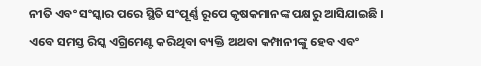ନୀତି ଏବଂ ସଂସ୍କାର ପରେ ସ୍ଥିତି ସଂପୂର୍ଣ୍ଣ ରୂପେ କୃଷକମାନଙ୍କ ପକ୍ଷରୁ ଆସିଯାଇଛି । ଏବେ ସମସ୍ତ ରିସ୍କ ଏଗ୍ରିମେଣ୍ଟ କରିଥିବା ବ୍ୟକ୍ତି ଅଥବା କମ୍ପାନୀଙ୍କୁ ହେବ ଏବଂ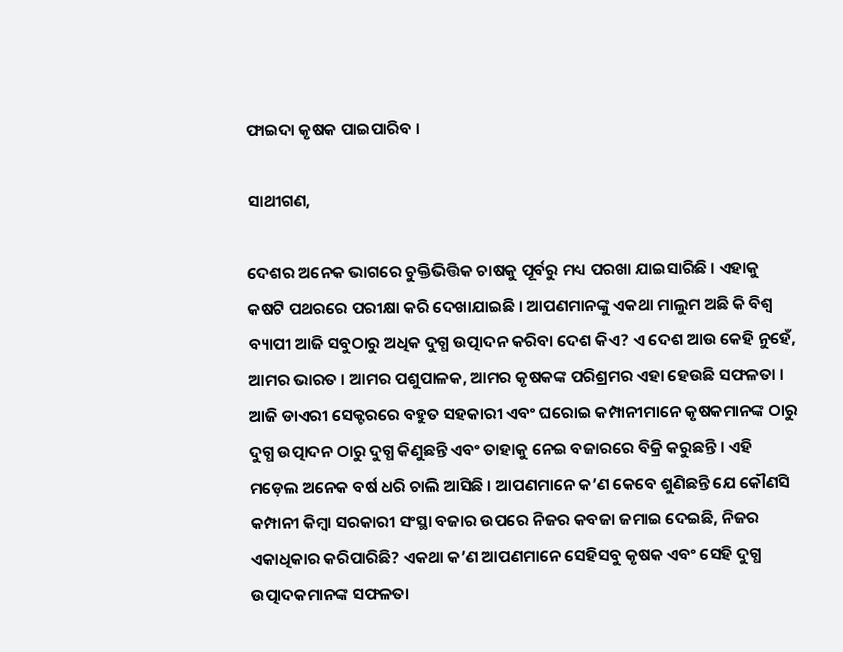ଫାଇଦା କୃଷକ ପାଇପାରିବ ।

ସାଥୀଗଣ,

ଦେଶର ଅନେକ ଭାଗରେ ଚୁକ୍ତିଭିତ୍ତିକ ଚାଷକୁ ପୂର୍ବରୁ ମଧ୍ୟ ପରଖା ଯାଇସାରିଛି । ଏହାକୁ କଷଟି ପଥରରେ ପରୀକ୍ଷା କରି ଦେଖାଯାଇଛି । ଆପଣମାନଙ୍କୁ ଏକଥା ମାଲୁମ ଅଛି କି ବିଶ୍ୱ ବ୍ୟାପୀ ଆଜି ସବୁଠାରୁ ଅଧିକ ଦୁଗ୍ଧ ଉତ୍ପାଦନ କରିବା ଦେଶ କିଏ? ଏ ଦେଶ ଆଉ କେହି ନୁହେଁ, ଆମର ଭାରତ । ଆମର ପଶୁପାଳକ, ଆମର କୃଷକଙ୍କ ପରିଶ୍ରମର ଏହା ହେଉଛି ସଫଳତା । ଆଜି ଡାଏରୀ ସେକ୍ଟରରେ ବହୁତ ସହକାରୀ ଏବଂ ଘରୋଇ କମ୍ପାନୀମାନେ କୃଷକମାନଙ୍କ ଠାରୁ ଦୁଗ୍ଧ ଉତ୍ପାଦନ ଠାରୁ ଦୁଗ୍ଧ କିଣୁଛନ୍ତି ଏବଂ ତାହାକୁ ନେଇ ବଜାରରେ ବିକ୍ରି କରୁଛନ୍ତି । ଏହି ମଡ଼େଲ ଅନେକ ବର୍ଷ ଧରି ଚାଲି ଆସିଛି । ଆପଣମାନେ କ’ଣ କେବେ ଶୁଣିଛନ୍ତି ଯେ କୌଣସି କମ୍ପାନୀ କିମ୍ବା ସରକାରୀ ସଂସ୍ଥା ବଜାର ଉପରେ ନିଜର କବଜା ଜମାଇ ଦେଇଛି, ନିଜର ଏକାଧିକାର କରିପାରିଛି? ଏକଥା କ’ଣ ଆପଣମାନେ ସେହିସବୁ କୃଷକ ଏବଂ ସେହି ଦୁଗ୍ଧ ଉତ୍ପାଦକମାନଙ୍କ ସଫଳତା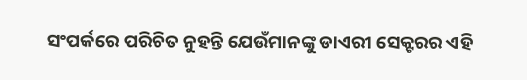ସଂପର୍କରେ ପରିଚିତ ନୁହନ୍ତି ଯେଉଁମାନଙ୍କୁ ଡାଏରୀ ସେକ୍ଟରର ଏହି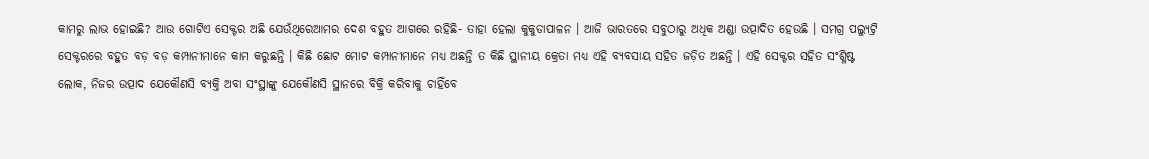କାମରୁ ଲାଭ ହୋଇଛି? ଆଉ ଗୋଟିଏ ସେକ୍ଟର ଅଛି ଯେଉଁଥିରେଆମର ଦେଶ ବହୁତ ଆଗରେ ରହିଛି- ତାହା ହେଲା କୁକୁଡାପାଳନ । ଆଜି ଭାରତରେ ସବୁଠାରୁ ଅଧିକ ଅଣ୍ଡା ଉତ୍ପାଦିତ ହେଉଛି । ସମଗ୍ର ପଲ୍ୟୁଟ୍ରି ସେକ୍ଟରରେ ବହୁତ ବଡ଼ ବଡ଼ କମ୍ପାନୀମାନେ କାମ କରୁଛନ୍ତି । କିଛି ଛୋଟ ମୋଟ କମ୍ପାନୀମାନେ ମଧ୍ୟ ଅଛନ୍ତି ତ କିଛି ସ୍ଥାନୀୟ କ୍ରେତା ମଧ୍ୟ ଏହି ବ୍ୟବସାୟ ସହିତ ଜଡ଼ିତ ଅଛନ୍ତି । ଏହି ସେକ୍ଟର ସହିତ ସଂଶ୍ଳିଷ୍ଟ ଲୋକ, ନିଜର ଉତ୍ପାଦ ଯେକୌଣସି ବ୍ୟକ୍ତି ଅବା ସଂସ୍ଥାଙ୍କୁ ଯେକୌଣସି ସ୍ଥାନରେ ବିକ୍ରି କରିବାକୁ ଚାହିଁବେ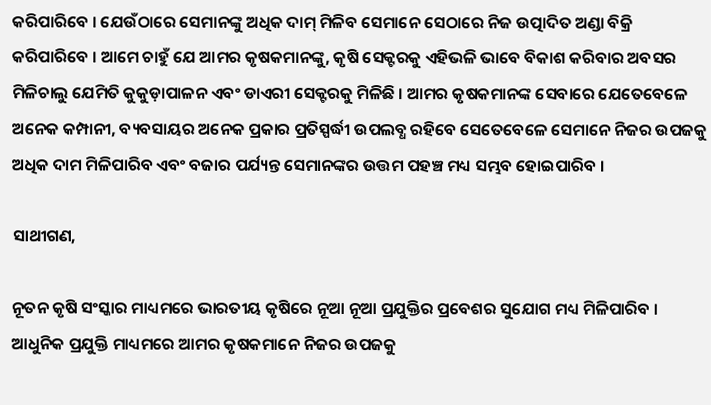କରିପାରିବେ । ଯେଉଁଠାରେ ସେମାନଙ୍କୁ ଅଧିକ ଦାମ୍‍ ମିଳିବ ସେମାନେ ସେଠାରେ ନିଜ ଉତ୍ପାଦିତ ଅଣ୍ଡା ବିକ୍ରି କରିପାରିବେ । ଆମେ ଚାହୁଁ ଯେ ଆମର କୃଷକମାନଙ୍କୁ, କୃଷି ସେକ୍ଟରକୁ ଏହିଭଳି ଭାବେ ବିକାଶ କରିବାର ଅବସର ମିଳିଚାଲୁ ଯେମିତି କୁକୁଡ଼ାପାଳନ ଏବଂ ଡାଏରୀ ସେକ୍ଟରକୁ ମିଳିଛି । ଆମର କୃଷକମାନଙ୍କ ସେବାରେ ଯେତେବେଳେ ଅନେକ କମ୍ପାନୀ, ବ୍ୟବସାୟର ଅନେକ ପ୍ରକାର ପ୍ରତିସ୍ପର୍ଦ୍ଧୀ ଉପଲବ୍ଧ ରହିବେ ସେତେବେଳେ ସେମାନେ ନିଜର ଉପଜକୁ ଅଧିକ ଦାମ ମିଳିପାରିବ ଏବଂ ବଜାର ପର୍ଯ୍ୟନ୍ତ ସେମାନଙ୍କର ଉତ୍ତମ ପହଞ୍ଚ ମଧ୍ୟ ସମ୍ଭବ ହୋଇପାରିବ ।

ସାଥୀଗଣ,

ନୂତନ କୃଷି ସଂସ୍କାର ମାଧ୍ୟମରେ ଭାରତୀୟ କୃଷିରେ ନୂଆ ନୂଆ ପ୍ରଯୁକ୍ତିର ପ୍ରବେଶର ସୁଯୋଗ ମଧ୍ୟ ମିଳିପାରିବ । ଆଧୁନିକ ପ୍ରଯୁକ୍ତି ମାଧ୍ୟମରେ ଆମର କୃଷକମାନେ ନିଜର ଉପଜକୁ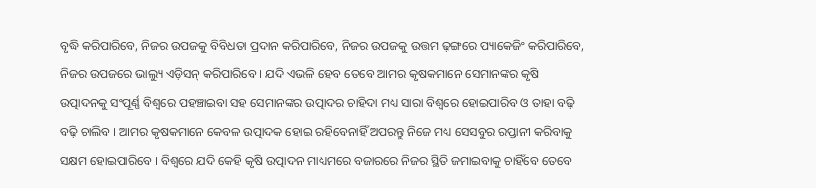ବୃଦ୍ଧି କରିପାରିବେ, ନିଜର ଉପଜକୁ ବିବିଧତା ପ୍ରଦାନ କରିପାରିବେ, ନିଜର ଉପଜକୁ ଉତ୍ତମ ଢ଼ଙ୍ଗରେ ପ୍ୟାକେଜିଂ କରିପାରିବେ, ନିଜର ଉପଜରେ ଭାଲ୍ୟୁ ଏଡ଼ିସନ୍‍ କରିପାରିବେ । ଯଦି ଏଭଳି ହେବ ତେବେ ଆମର କୃଷକମାନେ ସେମାନଙ୍କର କୃଷି ଉତ୍ପାଦନକୁ ସଂପୂର୍ଣ୍ଣ ବିଶ୍ୱରେ ପହଞ୍ଚାଇବା ସହ ସେମାନଙ୍କର ଉତ୍ପାଦର ଚାହିଦା ମଧ୍ୟ ସାରା ବିଶ୍ୱରେ ହୋଇପାରିବ ଓ ତାହା ବଢ଼ି ବଢ଼ି ଚାଲିବ । ଆମର କୃଷକମାନେ କେବଳ ଉତ୍ପାଦକ ହୋଇ ରହିବେନାହିଁ ଅପରନ୍ତୁ ନିଜେ ମଧ୍ୟ ସେସବୁର ରପ୍ତାନୀ କରିବାକୁ ସକ୍ଷମ ହୋଇପାରିବେ । ବିଶ୍ୱରେ ଯଦି କେହି କୃଷି ଉତ୍ପାଦନ ମାଧ୍ୟମରେ ବଜାରରେ ନିଜର ସ୍ଥିତି ଜମାଇବାକୁ ଚାହିଁବେ ତେବେ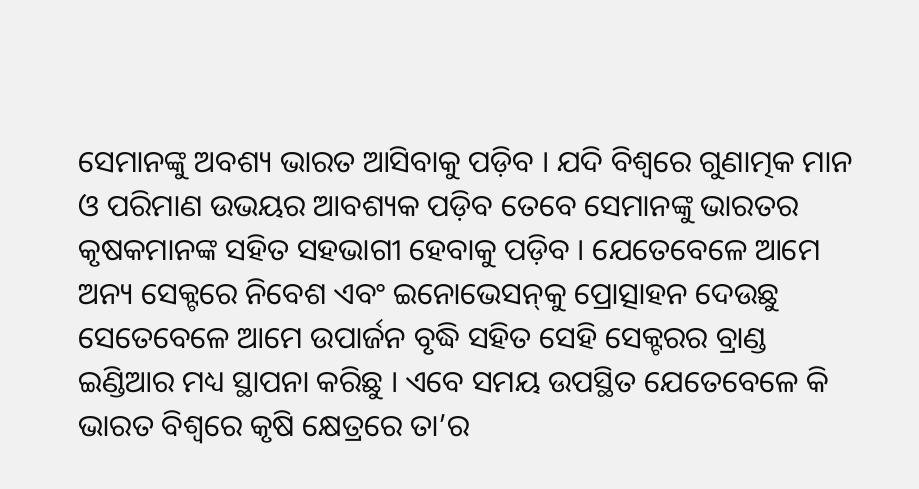ସେମାନଙ୍କୁ ଅବଶ୍ୟ ଭାରତ ଆସିବାକୁ ପଡ଼ିବ । ଯଦି ବିଶ୍ୱରେ ଗୁଣାତ୍ମକ ମାନ ଓ ପରିମାଣ ଉଭୟର ଆବଶ୍ୟକ ପଡ଼ିବ ତେବେ ସେମାନଙ୍କୁ ଭାରତର କୃଷକମାନଙ୍କ ସହିତ ସହଭାଗୀ ହେବାକୁ ପଡ଼ିବ । ଯେତେବେଳେ ଆମେ ଅନ୍ୟ ସେକ୍ଟରେ ନିବେଶ ଏବଂ ଇନୋଭେସନ୍‍କୁ ପ୍ରୋତ୍ସାହନ ଦେଉଛୁ ସେତେବେଳେ ଆମେ ଉପାର୍ଜନ ବୃଦ୍ଧି ସହିତ ସେହି ସେକ୍ଟରର ବ୍ରାଣ୍ଡ ଇଣ୍ଡିଆର ମଧ୍ୟ ସ୍ଥାପନା କରିଛୁ । ଏବେ ସମୟ ଉପସ୍ଥିତ ଯେତେବେଳେ କି ଭାରତ ବିଶ୍ୱରେ କୃଷି କ୍ଷେତ୍ରରେ ତା’ର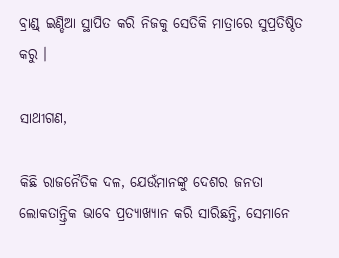ବ୍ରାଣ୍ଡ୍‍ ଇଣ୍ଡିଆ ସ୍ଥାପିତ କରି ନିଜକୁ ସେତିକି ମାତ୍ରାରେ ସୁପ୍ରତିଷ୍ଠିତ କରୁ ।

ସାଥୀଗଣ,

କିଛି ରାଜନୈତିକ ଦଳ, ଯେଉଁମାନଙ୍କୁ ଦେଶର ଜନତା ଲୋକତାନ୍ତ୍ରିକ ଭାବେ ପ୍ରତ୍ୟାଖ୍ୟାନ କରି ସାରିଛନ୍ତି, ସେମାନେ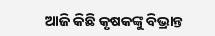ଆଜି କିଛି କୃଷକଙ୍କୁ ବିଭ୍ରାନ୍ତ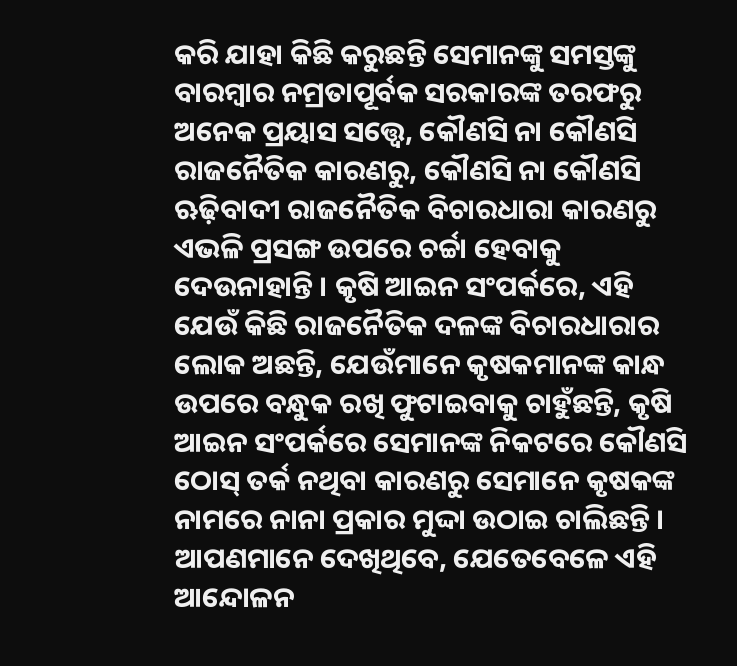କରି ଯାହା କିଛି କରୁଛନ୍ତି ସେମାନଙ୍କୁ ସମସ୍ତଙ୍କୁ ବାରମ୍ବାର ନମ୍ରତାପୂର୍ବକ ସରକାରଙ୍କ ତରଫରୁ ଅନେକ ପ୍ରୟାସ ସତ୍ତ୍ୱେ, କୌଣସି ନା କୌଣସି ରାଜନୈତିକ କାରଣରୁ, କୌଣସି ନା କୌଣସି ଋଢ଼ିବାଦୀ ରାଜନୈତିକ ବିଚାରଧାରା କାରଣରୁ ଏଭଳି ପ୍ରସଙ୍ଗ ଉପରେ ଚର୍ଚ୍ଚା ହେବାକୁ ଦେଉନାହାନ୍ତି । କୃଷି ଆଇନ ସଂପର୍କରେ, ଏହି ଯେଉଁ କିଛି ରାଜନୈତିକ ଦଳଙ୍କ ବିଚାରଧାରାର ଲୋକ ଅଛନ୍ତି, ଯେଉଁମାନେ କୃଷକମାନଙ୍କ କାନ୍ଧ ଉପରେ ବନ୍ଧୁକ ରଖି ଫୁଟାଇବାକୁ ଚାହୁଁଛନ୍ତି, କୃଷି ଆଇନ ସଂପର୍କରେ ସେମାନଙ୍କ ନିକଟରେ କୌଣସି ଠୋସ୍‍ ତର୍କ ନଥିବା କାରଣରୁ ସେମାନେ କୃଷକଙ୍କ ନାମରେ ନାନା ପ୍ରକାର ମୁଦ୍ଦା ଉଠାଇ ଚାଲିଛନ୍ତି । ଆପଣମାନେ ଦେଖିଥିବେ, ଯେତେବେଳେ ଏହି ଆନ୍ଦୋଳନ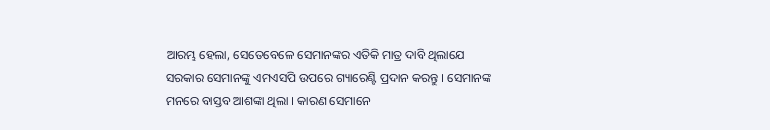ଆରମ୍ଭ ହେଲା, ସେତେବେଳେ ସେମାନଙ୍କର ଏତିକି ମାତ୍ର ଦାବି ଥିଲାଯେ ସରକାର ସେମାନଙ୍କୁ ଏମଏସପି ଉପରେ ଗ୍ୟାରେଣ୍ଟି ପ୍ରଦାନ କରନ୍ତୁ । ସେମାନଙ୍କ ମନରେ ବାସ୍ତବ ଆଶଙ୍କା ଥିଲା । କାରଣ ସେମାନେ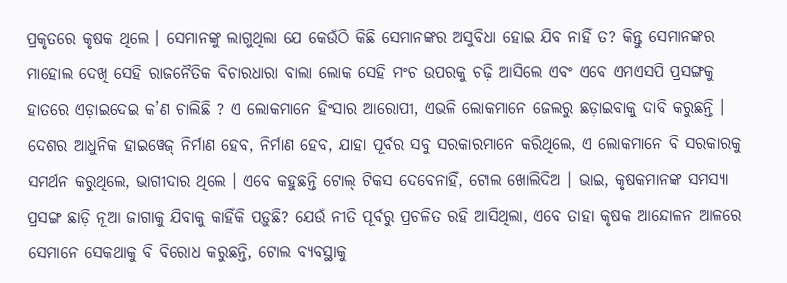ପ୍ରକୃତରେ କୃଷକ ଥିଲେ । ସେମାନଙ୍କୁ ଲାଗୁଥିଲା ଯେ କେଉଁଠି କିଛି ସେମାନଙ୍କର ଅସୁବିଧା ହୋଇ ଯିବ ନାହିଁ ତ? କିନ୍ତୁ ସେମାନଙ୍କର ମାହୋଲ ଦେଖି ସେହି ରାଜନୈତିକ ବିଚାରଧାରା ବାଲା ଲୋକ ସେହି ମଂଚ ଉପରକୁ ଚଢ଼ି ଆସିଲେ ଏବଂ ଏବେ ଏମଏସପି ପ୍ରସଙ୍ଗକୁ ହାତରେ ଏଡ଼ାଇଦେଇ କ’ଣ ଚାଲିଛି ? ଏ ଲୋକମାନେ ହିଂସାର ଆରୋପୀ, ଏଭଳି ଲୋକମାନେ ଜେଲରୁ ଛଡ଼ାଇବାକୁ ଦାବି କରୁଛନ୍ତି । ଦେଶର ଆଧୁନିକ ହାଇୱେଜ୍‍ ନିର୍ମାଣ ହେବ, ନିର୍ମାଣ ହେବ, ଯାହା ପୂର୍ବର ସବୁ ସରକାରମାନେ କରିଥିଲେ, ଏ ଲୋକମାନେ ବି ସରକାରକୁ ସମର୍ଥନ କରୁଥିଲେ, ଭାଗୀଦାର ଥିଲେ । ଏବେ କହୁଛନ୍ତି ଟୋଲ୍‍ ଟିକସ ଦେବେନାହିଁ, ଟୋଲ ଖୋଲିଦିଅ । ଭାଇ, କୃଷକମାନଙ୍କ ସମସ୍ୟା ପ୍ରସଙ୍ଗ ଛାଡ଼ି ନୂଆ ଜାଗାକୁ ଯିବାକୁ କାହିଁକି ପଡ଼ୁଛି? ଯେଉଁ ନୀତି ପୂର୍ବରୁ ପ୍ରଚଳିତ ରହି ଆସିଥିଲା, ଏବେ ତାହା କୃଷକ ଆନ୍ଦୋଳନ ଆଳରେ ସେମାନେ ସେକଥାକୁ ବି ବିରୋଧ କରୁଛନ୍ତି, ଟୋଲ ବ୍ୟବସ୍ଥାକୁ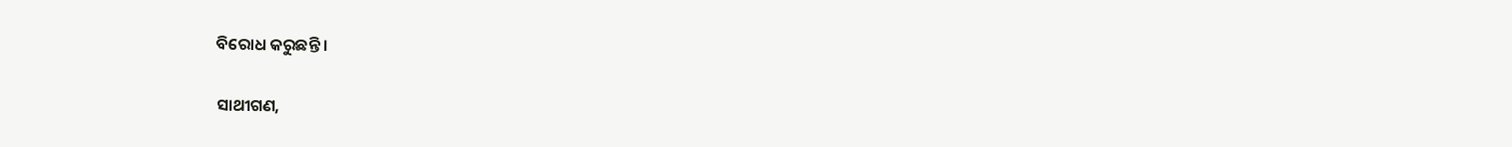ବିରୋଧ କରୁଛନ୍ତି ।

ସାଥୀଗଣ,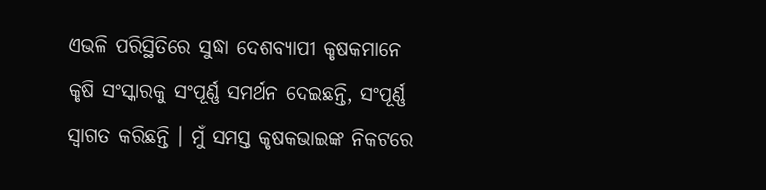ଏଭଳି ପରିସ୍ଥିତିରେ ସୁଦ୍ଧା ଦେଶବ୍ୟାପୀ କୃଷକମାନେ କୃଷି ସଂସ୍କାରକୁ ସଂପୂର୍ଣ୍ଣ ସମର୍ଥନ ଦେଇଛନ୍ତି, ସଂପୂର୍ଣ୍ଣ ସ୍ୱାଗତ କରିଛନ୍ତି । ମୁଁ ସମସ୍ତ କୃଷକଭାଇଙ୍କ ନିକଟରେ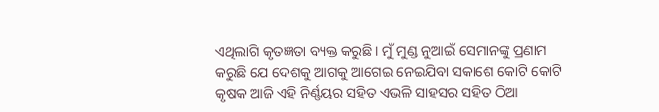ଏଥିଲାଗି କୃତଜ୍ଞତା ବ୍ୟକ୍ତ କରୁଛି । ମୁଁ ମୁଣ୍ଡ ନୁଆଇଁ ସେମାନଙ୍କୁ ପ୍ରଣାମ କରୁଛି ଯେ ଦେଶକୁ ଆଗକୁ ଆଗେଇ ନେଇଯିବା ସକାଶେ କୋଟି କୋଟି କୃଷକ ଆଜି ଏହି ନିର୍ଣ୍ଣୟର ସହିତ ଏଭଳି ସାହସର ସହିତ ଠିଆ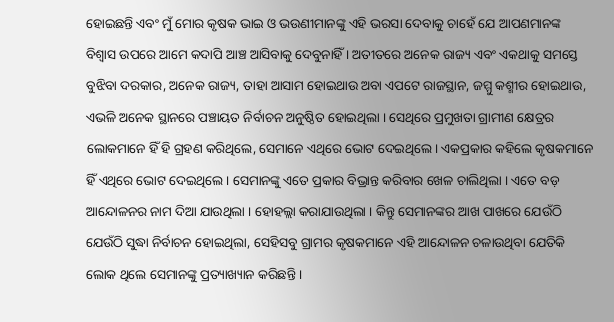ହୋଇଛନ୍ତି ଏବଂ ମୁଁ ମୋର କୃଷକ ଭାଇ ଓ ଭଉଣୀମାନଙ୍କୁ ଏହି ଭରସା ଦେବାକୁ ଚାହେଁ ଯେ ଆପଣମାନଙ୍କ ବିଶ୍ୱାସ ଉପରେ ଆମେ କଦାପି ଆଞ୍ଚ ଆସିବାକୁ ଦେବୁନାହିଁ । ଅତୀତରେ ଅନେକ ରାଜ୍ୟ ଏବଂ ଏକଥାକୁ ସମସ୍ତେ ବୁଝିବା ଦରକାର, ଅନେକ ରାଜ୍ୟ, ତାହା ଆସାମ ହୋଇଥାଉ ଅବା ଏପଟେ ରାଜସ୍ଥାନ, ଜମ୍ମୁ କଶ୍ମୀର ହୋଇଥାଉ, ଏଭଳି ଅନେକ ସ୍ଥାନରେ ପଞ୍ଚାୟତ ନିର୍ବାଚନ ଅନୁଷ୍ଠିତ ହୋଇଥିଲା । ସେଥିରେ ପ୍ରମୁଖତା ଗ୍ରାମୀଣ କ୍ଷେତ୍ରର ଲୋକମାନେ ହିଁ ହି ଗ୍ରହଣ କରିଥିଲେ, ସେମାନେ ଏଥିରେ ଭୋଟ ଦେଇଥିଲେ । ଏକପ୍ରକାର କହିଲେ କୃଷକମାନେ ହିଁ ଏଥିରେ ଭୋଟ ଦେଇଥିଲେ । ସେମାନଙ୍କୁ ଏତେ ପ୍ରକାର ବିଭ୍ରାନ୍ତ କରିବାର ଖେଳ ଚାଲିଥିଲା । ଏତେ ବଡ଼ ଆନ୍ଦୋଳନର ନାମ ଦିଆ ଯାଉଥିଲା । ହୋହଲ୍ଲା କରାଯାଉଥିଲା । କିନ୍ତୁ ସେମାନଙ୍କର ଆଖ ପାଖରେ ଯେଉଁଠି ଯେଉଁଠି ସୁଦ୍ଧା ନିର୍ବାଚନ ହୋଇଥିଲା, ସେହିସବୁ ଗ୍ରାମର କୃଷକମାନେ ଏହି ଆନ୍ଦୋଳନ ଚଳାଉଥିବା ଯେତିକି ଲୋକ ଥିଲେ ସେମାନଙ୍କୁ ପ୍ରତ୍ୟାଖ୍ୟାନ କରିଛନ୍ତି ।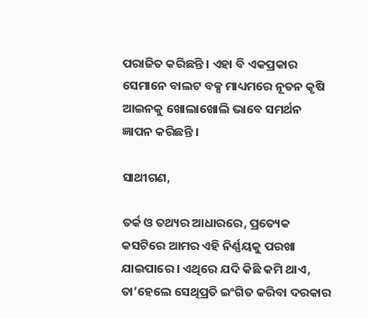ପରାଜିତ କରିଛନ୍ତି । ଏହା ବି ଏକପ୍ରକାର ସେମାନେ ବାଲଟ ବକ୍ସ ମାଧ୍ୟମରେ ନୂତନ କୃଷି ଆଇନକୁ ଖୋଲାଖୋଲି ଭାବେ ସମର୍ଥନ ଜ୍ଞାପନ କରିଛନ୍ତି ।

ସାଥୀଗଣ,

ତର୍କ ଓ ତଥ୍ୟର ଆଧାରରେ, ପ୍ରତ୍ୟେକ କସଟିରେ ଆମର ଏହି ନିର୍ଣ୍ଣୟକୁ ପରଖା ଯାଇପାରେ । ଏଥିରେ ଯଦି କିଛି କମି ଥାଏ, ତା’ହେଲେ ସେଥିପ୍ରତି ଇଂଗିତ କରିବା ଦରକାର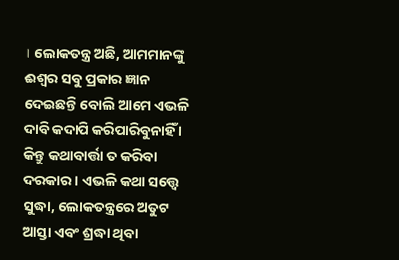। ଲୋକତନ୍ତ୍ର ଅଛି, ଆମମାନଙ୍କୁ ଈଶ୍ୱର ସବୁ ପ୍ରକାର ଜ୍ଞାନ ଦେଇଛନ୍ତି ବୋଲି ଆମେ ଏଭଳି ଦାବି କଦାପି କରିପାରିବୁନାହିଁ । କିନ୍ତୁ କଥାବାର୍ତ୍ତା ତ କରିବା ଦରକାର । ଏଭଳି କଥା ସତ୍ତ୍ୱେ ସୁଦ୍ଧା, ଲୋକତନ୍ତ୍ରରେ ଅତୁଟ ଆସ୍ତା ଏବଂ ଶ୍ରଦ୍ଧା ଥିବା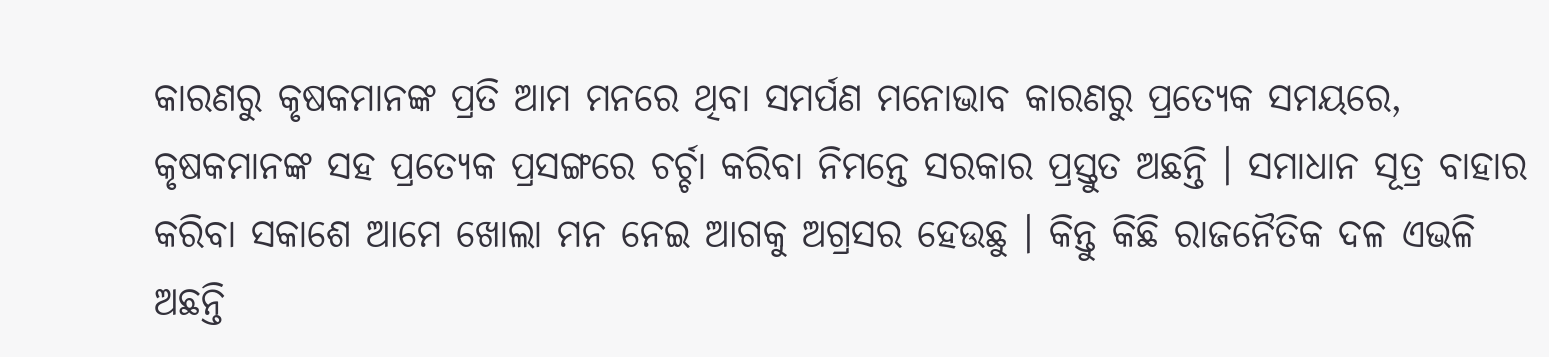କାରଣରୁ କୃଷକମାନଙ୍କ ପ୍ରତି ଆମ ମନରେ ଥିବା ସମର୍ପଣ ମନୋଭାବ କାରଣରୁ ପ୍ରତ୍ୟେକ ସମୟରେ, କୃଷକମାନଙ୍କ ସହ ପ୍ରତ୍ୟେକ ପ୍ରସଙ୍ଗରେ ଚର୍ଚ୍ଚା କରିବା ନିମନ୍ତେ ସରକାର ପ୍ରସ୍ତୁତ ଅଛନ୍ତି । ସମାଧାନ ସୂତ୍ର ବାହାର କରିବା ସକାଶେ ଆମେ ଖୋଲା ମନ ନେଇ ଆଗକୁ ଅଗ୍ରସର ହେଉଛୁ । କିନ୍ତୁ କିଛି ରାଜନୈତିକ ଦଳ ଏଭଳି ଅଛନ୍ତି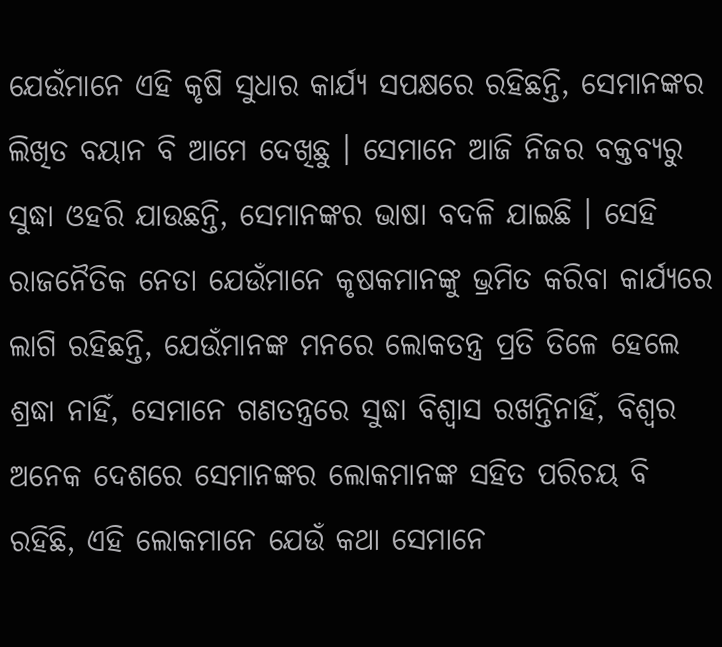ଯେଉଁମାନେ ଏହି କୃଷି ସୁଧାର କାର୍ଯ୍ୟ ସପକ୍ଷରେ ରହିଛନ୍ତି, ସେମାନଙ୍କର ଲିଖିତ ବୟାନ ବି ଆମେ ଦେଖିଛୁ । ସେମାନେ ଆଜି ନିଜର ବକ୍ତବ୍ୟରୁ ସୁଦ୍ଧା ଓହରି ଯାଉଛନ୍ତି, ସେମାନଙ୍କର ଭାଷା ବଦଳି ଯାଇଛି । ସେହି ରାଜନୈତିକ ନେତା ଯେଉଁମାନେ କୃଷକମାନଙ୍କୁ ଭ୍ରମିତ କରିବା କାର୍ଯ୍ୟରେ ଲାଗି ରହିଛନ୍ତି, ଯେଉଁମାନଙ୍କ ମନରେ ଲୋକତନ୍ତ୍ର ପ୍ରତି ତିଳେ ହେଲେ ଶ୍ରଦ୍ଧା ନାହିଁ, ସେମାନେ ଗଣତନ୍ତ୍ରରେ ସୁଦ୍ଧା ବିଶ୍ୱାସ ରଖନ୍ତିନାହିଁ, ବିଶ୍ୱର ଅନେକ ଦେଶରେ ସେମାନଙ୍କର ଲୋକମାନଙ୍କ ସହିତ ପରିଚୟ ବି ରହିଛି, ଏହି ଲୋକମାନେ ଯେଉଁ କଥା ସେମାନେ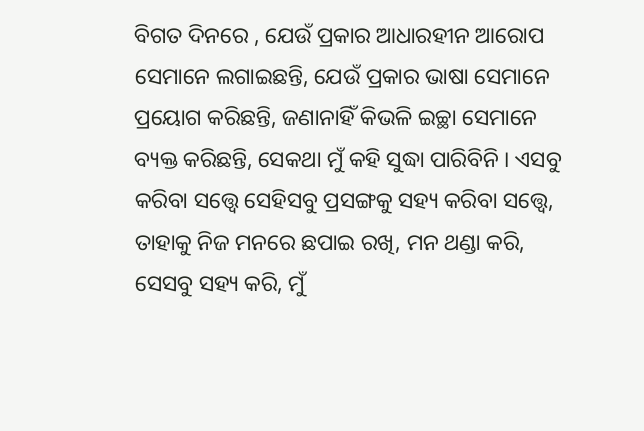ବିଗତ ଦିନରେ , ଯେଉଁ ପ୍ରକାର ଆଧାରହୀନ ଆରୋପ ସେମାନେ ଲଗାଇଛନ୍ତି, ଯେଉଁ ପ୍ରକାର ଭାଷା ସେମାନେ ପ୍ରୟୋଗ କରିଛନ୍ତି, ଜଣାନାହିଁ କିଭଳି ଇଚ୍ଛା ସେମାନେ ବ୍ୟକ୍ତ କରିଛନ୍ତି, ସେକଥା ମୁଁ କହି ସୁଦ୍ଧା ପାରିବିନି । ଏସବୁ କରିବା ସତ୍ତ୍ୱେ ସେହିସବୁ ପ୍ରସଙ୍ଗକୁ ସହ୍ୟ କରିବା ସତ୍ତ୍ୱେ, ତାହାକୁ ନିଜ ମନରେ ଛପାଇ ରଖି, ମନ ଥଣ୍ଡା କରି, ସେସବୁ ସହ୍ୟ କରି, ମୁଁ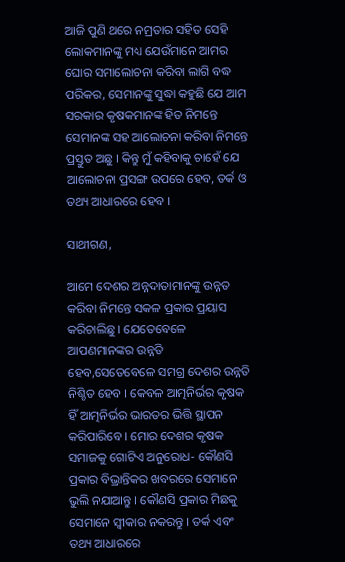ଆଜି ପୁଣି ଥରେ ନମ୍ରତାର ସହିତ ସେହି ଲୋକମାନଙ୍କୁ ମଧ୍ୟ ଯେଉଁମାନେ ଆମର ଘୋର ସମାଲୋଚନା କରିବା ଲାଗି ବଦ୍ଧ ପରିକର, ସେମାନଙ୍କୁ ସୁଦ୍ଧା କହୁଛି ଯେ ଆମ ସରକାର କୃଷକମାନଙ୍କ ହିତ ନିମନ୍ତେ ସେମାନଙ୍କ ସହ ଆଲୋଚନା କରିବା ନିମନ୍ତେ ପ୍ରସ୍ତୁତ ଅଛୁ । କିନ୍ତୁ ମୁଁ କହିବାକୁ ଚାହେଁ ଯେ ଆଲୋଚନା ପ୍ରସଙ୍ଗ ଉପରେ ହେବ, ତର୍କ ଓ ତଥ୍ୟ ଆଧାରରେ ହେବ ।

ସାଥୀଗଣ,

ଆମେ ଦେଶର ଅନ୍ନଦାତାମାନଙ୍କୁ ଉନ୍ନତ କରିବା ନିମନ୍ତେ ସକଳ ପ୍ରକାର ପ୍ରୟାସ କରିଚାଲିଛୁ । ଯେତେବେଳେ ଆପଣମାନଙ୍କର ଉନ୍ନତି ହେବ,ସେତେବେଳେ ସମଗ୍ର ଦେଶର ଉନ୍ନତି ନିଶ୍ଚିତ ହେବ । କେବଳ ଆତ୍ମନିର୍ଭର କୃଷକ ହିଁ ଆତ୍ମନିର୍ଭର ଭାରତର ଭିତ୍ତି ସ୍ଥାପନ କରିପାରିବେ । ମୋର ଦେଶର କୃଷକ ସମାଜକୁ ଗୋଟିଏ ଅନୁରୋଧ- କୌଣସି ପ୍ରକାର ବିଭ୍ରାନ୍ତିକର ଖବରରେ ସେମାନେ ଭୁଲି ନଯାଆନ୍ତୁ । କୌଣସି ପ୍ରକାର ମିଛକୁ ସେମାନେ ସ୍ୱୀକାର ନକରନ୍ତୁ । ତର୍କ ଏବଂ ତଥ୍ୟ ଆଧାରରେ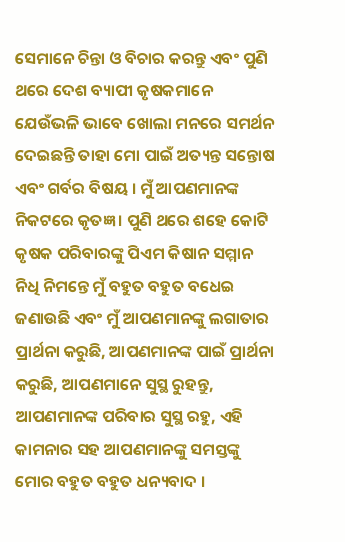ସେମାନେ ଚିନ୍ତା ଓ ବିଚାର କରନ୍ତୁ ଏବଂ ପୁଣି ଥରେ ଦେଶ ବ୍ୟାପୀ କୃଷକମାନେ ଯେଉଁଭଳି ଭାବେ ଖୋଲା ମନରେ ସମର୍ଥନ ଦେଇଛନ୍ତି ତାହା ମୋ ପାଇଁ ଅତ୍ୟନ୍ତ ସନ୍ତୋଷ ଏବଂ ଗର୍ବର ବିଷୟ । ମୁଁ ଆପଣମାନଙ୍କ ନିକଟରେ କୃତଜ୍ଞ । ପୁଣି ଥରେ ଶହେ କୋଟି କୃଷକ ପରିବାରଙ୍କୁ ପିଏମ କିଷାନ ସମ୍ମାନ ନିଧି ନିମନ୍ତେ ମୁଁ ବହୁତ ବହୁତ ବଧେଇ ଜଣାଉଛି ଏବଂ ମୁଁ ଆପଣମାନଙ୍କୁ ଲଗାତାର ପ୍ରାର୍ଥନା କରୁଛି, ଆପଣମାନଙ୍କ ପାଇଁ ପ୍ରାର୍ଥନା କରୁଛି, ଆପଣମାନେ ସୁସ୍ଥ ରୁହନ୍ତୁ, ଆପଣମାନଙ୍କ ପରିବାର ସୁସ୍ଥ ରହୁ, ଏହି କାମନାର ସହ ଆପଣମାନଙ୍କୁ ସମସ୍ତଙ୍କୁ ମୋର ବହୁତ ବହୁତ ଧନ୍ୟବାଦ ।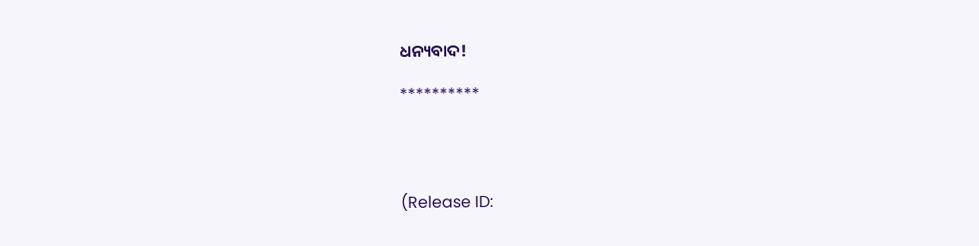ଧନ୍ୟବାଦ!

**********




(Release ID: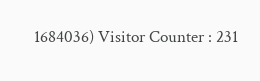1684036) Visitor Counter : 231